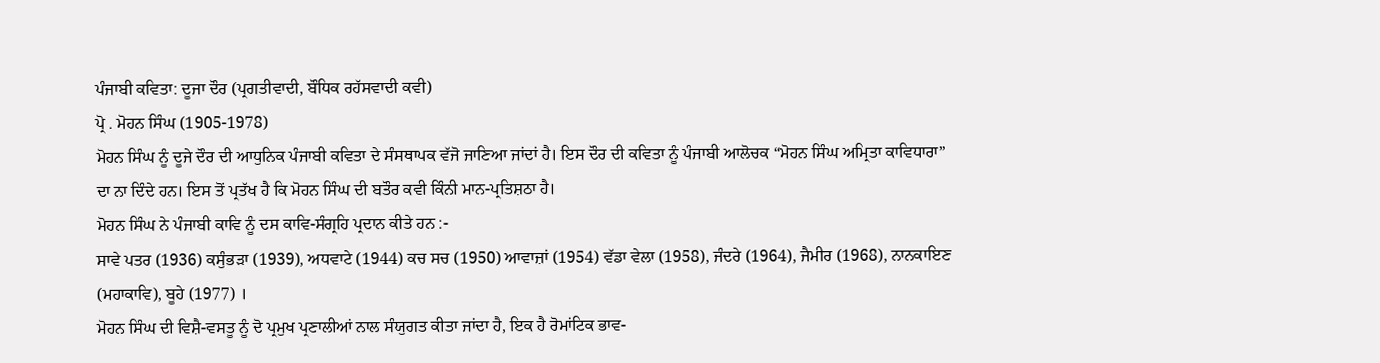ਪੰਜਾਬੀ ਕਵਿਤਾ: ਦੂਜਾ ਦੌਰ (ਪ੍ਰਗਤੀਵਾਦੀ, ਬੌਧਿਕ ਰਹੱਸਵਾਦੀ ਕਵੀ)
ਪ੍ਰੋ . ਮੋਹਨ ਸਿੰਘ (1905-1978)
ਮੋਹਨ ਸਿੰਘ ਨੂੰ ਦੂਜੇ ਦੌਰ ਦੀ ਆਧੁਨਿਕ ਪੰਜਾਬੀ ਕਵਿਤਾ ਦੇ ਸੰਸਥਾਪਕ ਵੱਜੋ ਜਾਣਿਆ ਜਾਂਦਾਂ ਹੈ। ਇਸ ਦੌਰ ਦੀ ਕਵਿਤਾ ਨੂੰ ਪੰਜਾਬੀ ਆਲੋਚਕ “ਮੋਹਨ ਸਿੰਘ ਅਮ੍ਰਿਤਾ ਕਾਵਿਧਾਰਾ” ਦਾ ਨਾ ਦਿੰਦੇ ਹਨ। ਇਸ ਤੋਂ ਪ੍ਰਤੱਖ ਹੈ ਕਿ ਮੋਹਨ ਸਿੰਘ ਦੀ ਬਤੌਰ ਕਵੀ ਕਿੰਨੀ ਮਾਨ-ਪ੍ਰਤਿਸ਼ਠਾ ਹੈ।
ਮੋਹਨ ਸਿੰਘ ਨੇ ਪੰਜਾਬੀ ਕਾਵਿ ਨੂੰ ਦਸ ਕਾਵਿ-ਸੰਗ੍ਰਹਿ ਪ੍ਰਦਾਨ ਕੀਤੇ ਹਨ :-
ਸਾਵੇ ਪਤਰ (1936) ਕਸੁੰਭੜਾ (1939), ਅਧਵਾਟੇ (1944) ਕਚ ਸਚ (1950) ਆਵਾਜ਼ਾਂ (1954) ਵੱਡਾ ਵੇਲਾ (1958), ਜੰਦਰੇ (1964), ਜੈਮੀਰ (1968), ਨਾਨਕਾਇਣ (ਮਹਾਕਾਵਿ), ਬੂਹੇ (1977) ।
ਮੋਹਨ ਸਿੰਘ ਦੀ ਵਿਸ਼ੈ-ਵਸਤੂ ਨੂੰ ਦੋ ਪ੍ਰਮੁਖ ਪ੍ਰਣਾਲੀਆਂ ਨਾਲ ਸੰਯੁਗਤ ਕੀਤਾ ਜਾਂਦਾ ਹੈ, ਇਕ ਹੈ ਰੋਮਾਂਟਿਕ ਭਾਵ-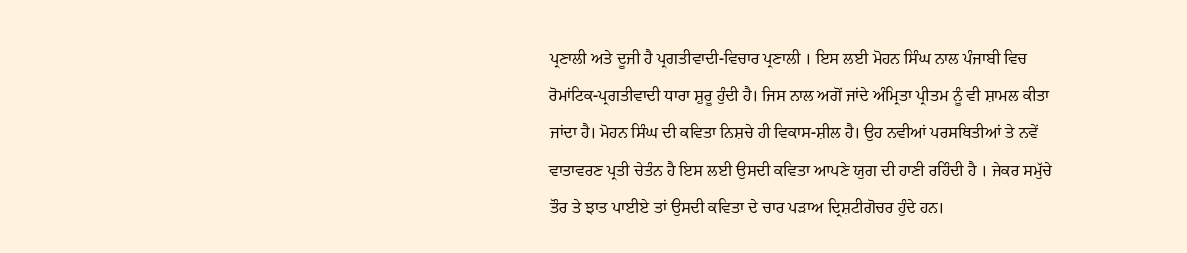ਪ੍ਰਣਾਲੀ ਅਤੇ ਦੂਜੀ ਹੈ ਪ੍ਰਗਤੀਵਾਦੀ-ਵਿਚਾਰ ਪ੍ਰਣਾਲੀ । ਇਸ ਲਈ ਮੋਹਨ ਸਿੰਘ ਨਾਲ ਪੰਜਾਬੀ ਵਿਚ ਰੋਮਾਂਟਿਕ-ਪ੍ਰਗਤੀਵਾਦੀ ਧਾਰਾ ਸ਼ੁਰੂ ਹੁੰਦੀ ਹੈ। ਜਿਸ ਨਾਲ ਅਗੋਂ ਜਾਂਦੇ ਅੰਮ੍ਰਿਤਾ ਪ੍ਰੀਤਮ ਨੂੰ ਵੀ ਸ਼ਾਮਲ ਕੀਤਾ ਜਾਂਦਾ ਹੈ। ਮੋਹਨ ਸਿੰਘ ਦੀ ਕਵਿਤਾ ਨਿਸ਼ਚੇ ਹੀ ਵਿਕਾਸ-ਸ਼ੀਲ ਹੈ। ਉਹ ਨਵੀਆਂ ਪਰਸਥਿਤੀਆਂ ਤੇ ਨਵੇਂ ਵਾਤਾਵਰਣ ਪ੍ਰਤੀ ਚੇਤੰਨ ਹੈ ਇਸ ਲਈ ਉਸਦੀ ਕਵਿਤਾ ਆਪਣੇ ਯੁਗ ਦੀ ਹਾਣੀ ਰਹਿੰਦੀ ਹੈ । ਜੇਕਰ ਸਮੁੱਚੇ ਤੌਰ ਤੇ ਝਾਤ ਪਾਈਏ ਤਾਂ ਉਸਦੀ ਕਵਿਤਾ ਦੇ ਚਾਰ ਪੜਾਅ ਦ੍ਰਿਸ਼ਟੀਗੋਚਰ ਹੁੰਦੇ ਹਨ।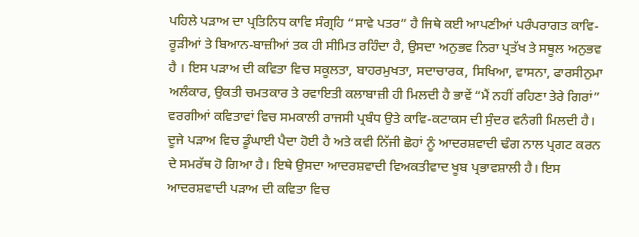ਪਹਿਲੇ ਪੜਾਅ ਦਾ ਪ੍ਰਤਿਨਿਧ ਕਾਵਿ ਸੰਗ੍ਰਹਿ “ਸਾਵੇ ਪਤਰ” ਹੈ ਜਿਥੇ ਕਈ ਆਪਣੀਆਂ ਪਰੰਪਰਾਗਤ ਕਾਵਿ-ਰੂੜੀਆਂ ਤੇ ਬਿਆਨ-ਬਾਜ਼ੀਆਂ ਤਕ ਹੀ ਸੀਮਿਤ ਰਹਿੰਦਾ ਹੈ, ਉਸਦਾ ਅਨੁਭਵ ਨਿਰਾ ਪ੍ਰਤੱਖ ਤੇ ਸਥੂਲ ਅਨੁਭਵ ਹੈ । ਇਸ ਪੜਾਅ ਦੀ ਕਵਿਤਾ ਵਿਚ ਸਕੂਲਤਾ, ਬਾਹਰਮੁਖਤਾ, ਸਦਾਚਾਰਕ, ਸਿਖਿਆ, ਵਾਸਨਾ, ਫਾਰਸੀਨੁਮਾ ਅਲੰਕਾਰ, ਉਕਤੀ ਚਮਤਕਾਰ ਤੇ ਰਵਾਇਤੀ ਕਲਾਬਾਜ਼ੀ ਹੀ ਮਿਲਦੀ ਹੈ ਭਾਵੇਂ “ਮੈਂ ਨਹੀਂ ਰਹਿਣਾ ਤੇਰੇ ਗਿਰਾਂ” ਵਰਗੀਆਂ ਕਵਿਤਾਵਾਂ ਵਿਚ ਸਮਕਾਲੀ ਰਾਜਸੀ ਪ੍ਰਬੰਧ ਉਤੇ ਕਾਵਿ-ਕਟਾਕਸ ਦੀ ਸੁੰਦਰ ਵਨੰਗੀ ਮਿਲਦੀ ਹੈ। ਦੂਜੇ ਪੜਾਅ ਵਿਚ ਡੂੰਘਾਈ ਪੈਦਾ ਹੋਈ ਹੈ ਅਤੇ ਕਵੀ ਨਿੱਜੀ ਛੋਹਾਂ ਨੂੰ ਆਦਰਸ਼ਵਾਦੀ ਢੰਗ ਨਾਲ ਪ੍ਰਗਟ ਕਰਨ ਦੇ ਸਮਰੱਥ ਹੋ ਗਿਆ ਹੈ। ਇਥੇ ਉਸਦਾ ਆਦਰਸ਼ਵਾਦੀ ਵਿਅਕਤੀਵਾਦ ਖੂਬ ਪ੍ਰਭਾਵਸ਼ਾਲੀ ਹੈ। ਇਸ ਆਦਰਸ਼ਵਾਦੀ ਪੜਾਅ ਦੀ ਕਵਿਤਾ ਵਿਚ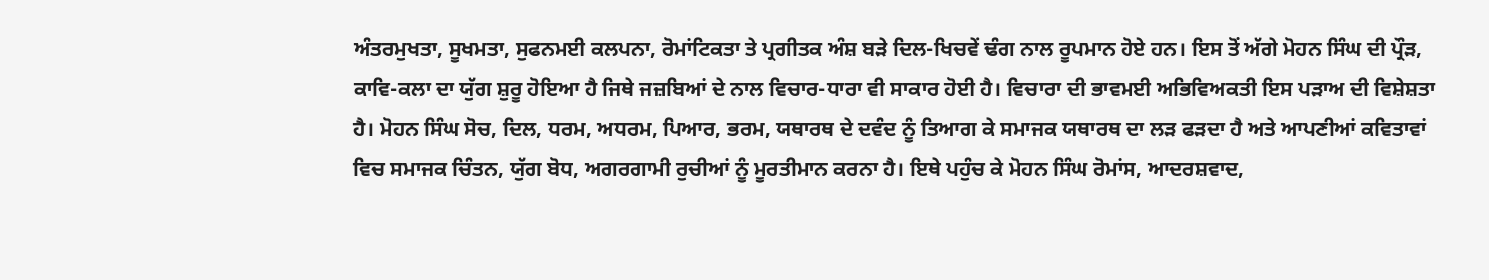ਅੰਤਰਮੁਖਤਾ, ਸੂਖਮਤਾ, ਸੁਫਨਮਈ ਕਲਪਨਾ, ਰੋਮਾਂਟਿਕਤਾ ਤੇ ਪ੍ਰਗੀਤਕ ਅੰਸ਼ ਬੜੇ ਦਿਲ-ਖਿਚਵੇਂ ਢੰਗ ਨਾਲ ਰੂਪਮਾਨ ਹੋਏ ਹਨ। ਇਸ ਤੋਂ ਅੱਗੇ ਮੋਹਨ ਸਿੰਘ ਦੀ ਪ੍ਰੌੜ, ਕਾਵਿ-ਕਲਾ ਦਾ ਯੁੱਗ ਸ਼ੁਰੂ ਹੋਇਆ ਹੈ ਜਿਥੇ ਜਜ਼ਬਿਆਂ ਦੇ ਨਾਲ ਵਿਚਾਰ-ਧਾਰਾ ਵੀ ਸਾਕਾਰ ਹੋਈ ਹੈ। ਵਿਚਾਰਾ ਦੀ ਭਾਵਮਈ ਅਭਿਵਿਅਕਤੀ ਇਸ ਪੜਾਅ ਦੀ ਵਿਸ਼ੇਸ਼ਤਾ ਹੈ। ਮੋਹਨ ਸਿੰਘ ਸੋਚ, ਦਿਲ, ਧਰਮ, ਅਧਰਮ, ਪਿਆਰ, ਭਰਮ, ਯਥਾਰਥ ਦੇ ਦਵੰਦ ਨੂੰ ਤਿਆਗ ਕੇ ਸਮਾਜਕ ਯਥਾਰਥ ਦਾ ਲੜ ਫੜਦਾ ਹੈ ਅਤੇ ਆਪਣੀਆਂ ਕਵਿਤਾਵਾਂ ਵਿਚ ਸਮਾਜਕ ਚਿੰਤਨ, ਯੁੱਗ ਬੋਧ, ਅਗਰਗਾਮੀ ਰੁਚੀਆਂ ਨੂੰ ਮੂਰਤੀਮਾਨ ਕਰਨਾ ਹੈ। ਇਥੇ ਪਹੁੰਚ ਕੇ ਮੋਹਨ ਸਿੰਘ ਰੋਮਾਂਸ, ਆਦਰਸ਼ਵਾਦ,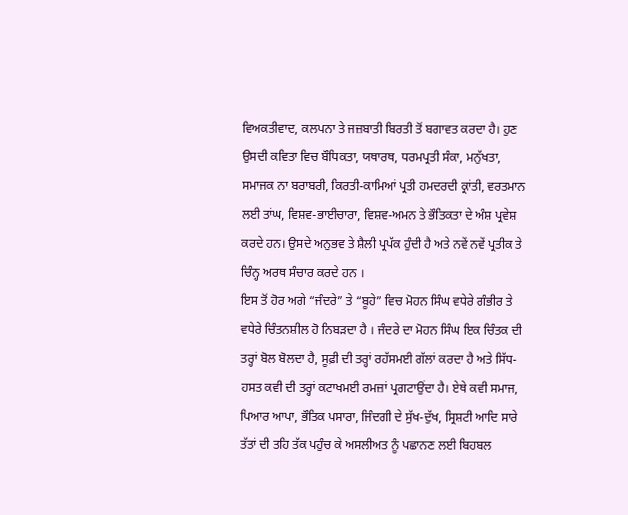ਵਿਅਕਤੀਵਾਦ, ਕਲਪਨਾ ਤੇ ਜਜ਼ਬਾਤੀ ਬਿਰਤੀ ਤੋਂ ਬਗਾਵਤ ਕਰਦਾ ਹੈ। ਹੁਣ ਉਸਦੀ ਕਵਿਤਾ ਵਿਚ ਬੌਧਿਕਤਾ, ਯਥਾਰਥ, ਧਰਮਪ੍ਰਤੀ ਸੰਕਾ, ਮਨੁੱਖਤਾ, ਸਮਾਜਕ ਨਾ ਬਰਾਬਰੀ, ਕਿਰਤੀ-ਕਾਮਿਆਂ ਪ੍ਰਤੀ ਹਮਦਰਦੀ ਕ੍ਰਾਂਤੀ, ਵਰਤਮਾਨ ਲਈ ਤਾਂਘ, ਵਿਸ਼ਵ-ਭਾਈਚਾਰਾ, ਵਿਸ਼ਵ-ਅਮਨ ਤੇ ਭੌਤਿਕਤਾ ਦੇ ਅੰਸ਼ ਪ੍ਰਵੇਸ਼ ਕਰਦੇ ਹਨ। ਉਸਦੇ ਅਨੁਭਵ ਤੇ ਸ਼ੈਲੀ ਪ੍ਰਪੱਕ ਹੁੰਦੀ ਹੈ ਅਤੇ ਨਵੇਂ ਨਵੇਂ ਪ੍ਰਤੀਕ ਤੇ ਚਿੰਨ੍ਹ ਅਰਥ ਸੰਚਾਰ ਕਰਦੇ ਹਨ ।
ਇਸ ਤੋਂ ਹੋਰ ਅਗੇ “ਜੰਦਰੇ” ਤੇ “ਬੂਹੇ” ਵਿਚ ਮੋਹਨ ਸਿੰਘ ਵਧੇਰੇ ਗੰਭੀਰ ਤੇ ਵਧੇਰੇ ਚਿੰਤਨਸ਼ੀਲ ਹੋ ਨਿਬੜਦਾ ਹੈ । ਜੰਦਰੇ ਦਾ ਮੋਹਨ ਸਿੰਘ ਇਕ ਚਿੰਤਕ ਦੀ ਤਰ੍ਹਾਂ ਬੋਲ ਬੋਲਦਾ ਹੈ, ਸੂਫ਼ੀ ਦੀ ਤਰ੍ਹਾਂ ਰਹੱਸਮਈ ਗੱਲਾਂ ਕਰਦਾ ਹੈ ਅਤੇ ਸਿੱਧ-ਹਸਤ ਕਵੀ ਦੀ ਤਰ੍ਹਾਂ ਕਟਾਖਮਈ ਰਮਜ਼ਾਂ ਪ੍ਰਗਟਾਉਂਦਾ ਹੈ। ਏਥੇ ਕਵੀ ਸਮਾਜ, ਪਿਆਰ ਆਪਾ, ਭੌਤਿਕ ਪਸਾਰਾ, ਜਿੰਦਗੀ ਦੇ ਸੁੱਖ-ਦੁੱਖ, ਸ੍ਰਿਸ਼ਟੀ ਆਦਿ ਸਾਰੇ ਤੱਤਾਂ ਦੀ ਤਹਿ ਤੱਕ ਪਹੁੰਚ ਕੇ ਅਸਲੀਅਤ ਨੂੰ ਪਛਾਨਣ ਲਈ ਬਿਹਬਲ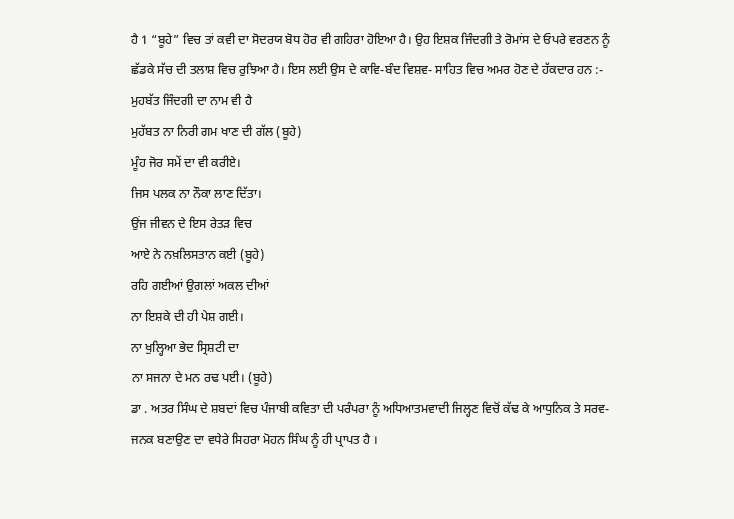ਹੈ 1 “ਬੂਹੇ” ਵਿਚ ਤਾਂ ਕਵੀ ਦਾ ਸੋਦਰਯ ਬੋਧ ਹੋਰ ਵੀ ਗਹਿਰਾ ਹੋਇਆ ਹੈ। ਉਹ ਇਸ਼ਕ ਜਿੰਦਗੀ ਤੇ ਰੋਮਾਂਸ ਦੇ ਓਪਰੇ ਵਰਣਨ ਨੂੰ ਛੱਡਕੇ ਸੱਚ ਦੀ ਤਲਾਸ਼ ਵਿਚ ਰੁਝਿਆ ਹੈ। ਇਸ ਲਈ ਉਸ ਦੇ ਕਾਵਿ-ਬੰਦ ਵਿਸ਼ਵ- ਸਾਹਿਤ ਵਿਚ ਅਮਰ ਹੋਣ ਦੇ ਹੱਕਦਾਰ ਹਨ :-
ਮੁਹਬੱਤ ਜਿੰਦਗੀ ਦਾ ਨਾਮ ਵੀ ਹੈ
ਮੁਹੱਬਤ ਨਾ ਨਿਰੀ ਗਮ ਖਾਣ ਦੀ ਗੱਲ (ਬੂਹੇ)
ਮੂੰਹ ਜੋਰ ਸਮੇਂ ਦਾ ਵੀ ਕਰੀਏ।
ਜਿਸ ਪਲਕ ਨਾ ਨੌਕਾ ਲਾਣ ਦਿੱਤਾ।
ਉਂਜ ਜੀਵਨ ਦੇ ਇਸ ਰੇਤੜ ਵਿਚ
ਆਏ ਨੇ ਨਖ਼ਲਿਸਤਾਨ ਕਈ (ਬੂਹੇ)
ਰਹਿ ਗਈਆਂ ਉਗਲਾਂ ਅਕਲ ਦੀਆਂ
ਨਾ ਇਸ਼ਕੇ ਦੀ ਹੀ ਪੇਸ਼ ਗਈ।
ਨਾ ਖੁਲ੍ਹਿਆ ਭੇਦ ਸ੍ਰਿਸ਼ਟੀ ਦਾ
ਨਾ ਸਜਨਾ ਦੇ ਮਨ ਰਢ ਪਈ। (ਬੂਹੇ)
ਡਾ . ਅਤਰ ਸਿੰਘ ਦੇ ਸ਼ਬਦਾਂ ਵਿਚ ਪੰਜਾਬੀ ਕਵਿਤਾ ਦੀ ਪਰੰਪਰਾ ਨੂੰ ਅਧਿਆਤਮਵਾਦੀ ਜਿਲ੍ਹਣ ਵਿਚੋਂ ਕੱਢ ਕੇ ਆਧੁਨਿਕ ਤੇ ਸਰਵ-ਜਨਕ ਬਣਾਉਣ ਦਾ ਵਧੇਰੇ ਸਿਹਰਾ ਮੋਹਨ ਸਿੰਘ ਨੂੰ ਹੀ ਪ੍ਰਾਪਤ ਹੈ ।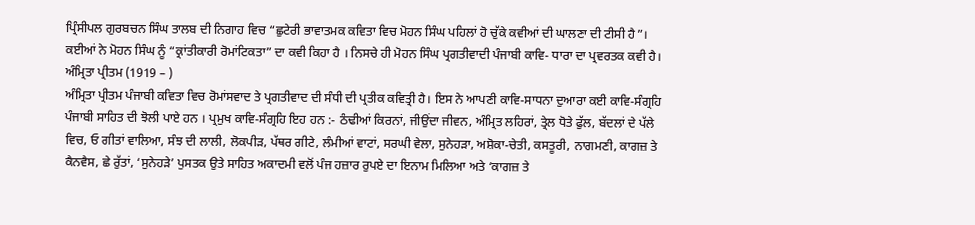ਪ੍ਰਿੰਸੀਪਲ ਗੁਰਬਚਨ ਸਿੰਘ ਤਾਲਬ ਦੀ ਨਿਗਾਹ ਵਿਚ “ਛੁਟੇਰੀ ਭਾਵਾਤਮਕ ਕਵਿਤਾ ਵਿਚ ਮੋਹਨ ਸਿੰਘ ਪਹਿਲਾਂ ਹੋ ਚੁੱਕੇ ਕਵੀਆਂ ਦੀ ਘਾਲਣਾ ਦੀ ਟੀਸੀ ਹੈ”। ਕਈਆਂ ਨੇ ਮੋਹਨ ਸਿੰਘ ਨੂੰ “ਕ੍ਰਾਂਤੀਕਾਰੀ ਰੋਮਾਂਟਿਕਤਾ” ਦਾ ਕਵੀ ਕਿਹਾ ਹੈ । ਨਿਸਚੇ ਹੀ ਮੋਹਨ ਸਿੰਘ ਪ੍ਰਗਤੀਵਾਦੀ ਪੰਜਾਬੀ ਕਾਵਿ- ਧਾਰਾ ਦਾ ਪ੍ਰਵਰਤਕ ਕਵੀ ਹੈ।
ਅੰਮ੍ਰਿਤਾ ਪ੍ਰੀਤਮ (1919 – )
ਅੰਮ੍ਰਿਤਾ ਪ੍ਰੀਤਮ ਪੰਜਾਬੀ ਕਵਿਤਾ ਵਿਚ ਰੋਮਾਂਸਵਾਦ ਤੇ ਪ੍ਰਗਤੀਵਾਦ ਦੀ ਸੰਧੀ ਦੀ ਪ੍ਰਤੀਕ ਕਵਿਤ੍ਰੀ ਹੈ। ਇਸ ਨੇ ਆਪਣੀ ਕਾਵਿ-ਸਾਧਨਾ ਦੁਆਰਾ ਕਈ ਕਾਵਿ-ਸੰਗ੍ਰਹਿ ਪੰਜਾਬੀ ਸਾਹਿਤ ਦੀ ਝੋਲੀ ਪਾਏ ਹਨ । ਪ੍ਰਮੁਖ ਕਾਵਿ-ਸੰਗ੍ਰਹਿ ਇਹ ਹਨ :- ਠੰਢੀਆਂ ਕਿਰਨਾਂ, ਜੀਉਂਦਾ ਜੀਵਨ, ਅੰਮ੍ਰਿਤ ਲਹਿਰਾਂ, ਤ੍ਰੇਲ ਧੋਤੇ ਫੁੱਲ, ਬੱਦਲਾਂ ਦੇ ਪੱਲੇ ਵਿਚ, ਓ ਗੀਤਾਂ ਵਾਲਿਆ, ਸੰਝ ਦੀ ਲਾਲੀ, ਲੋਕਪੀੜ, ਪੱਥਰ ਗੀਟੇ, ਲੰਮੀਆਂ ਵਾਟਾਂ, ਸਰਘੀ ਵੇਲਾ, ਸੁਨੇਹੜਾ, ਅਸ਼ੋਕਾ-ਚੇਤੀ, ਕਸਤੂਰੀ, ਨਾਗਮਣੀ, ਕਾਗਜ਼ ਤੇ ਕੈਨਵੈਸ, ਛੇ ਰੁੱਤਾਂ, ‘ਸੁਨੇਹੜੇ’ ਪੁਸਤਕ ਉਤੇ ਸਾਹਿਤ ਅਕਾਦਮੀ ਵਲੋਂ ਪੰਜ ਹਜ਼ਾਰ ਰੁਪਏ ਦਾ ਇਨਾਮ ਮਿਲਿਆ ਅਤੇ ‘ਕਾਗਜ਼ ਤੇ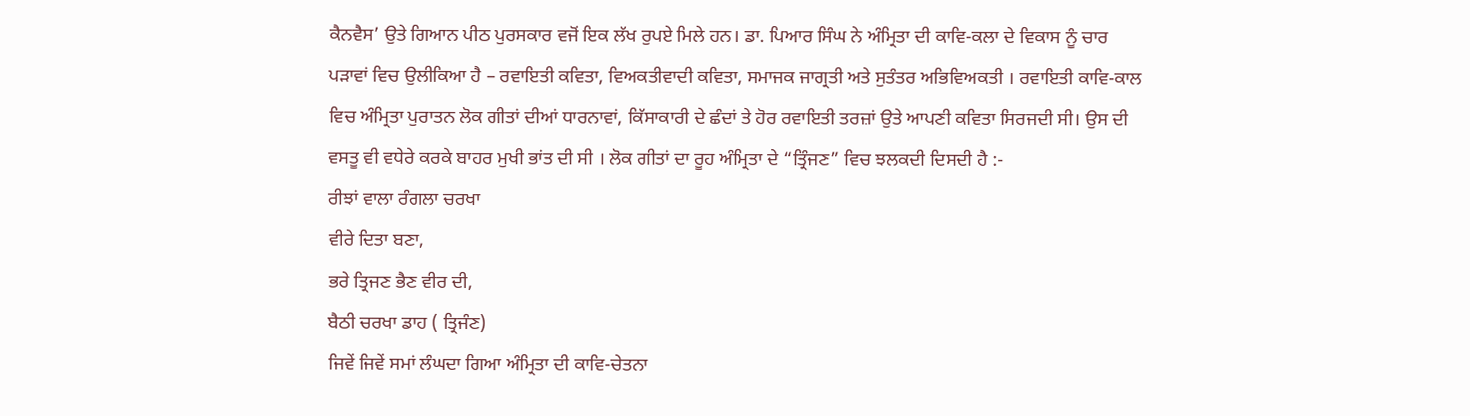ਕੈਨਵੈਸ’ ਉਤੇ ਗਿਆਨ ਪੀਠ ਪੁਰਸਕਾਰ ਵਜੋਂ ਇਕ ਲੱਖ ਰੁਪਏ ਮਿਲੇ ਹਨ। ਡਾ. ਪਿਆਰ ਸਿੰਘ ਨੇ ਅੰਮ੍ਰਿਤਾ ਦੀ ਕਾਵਿ-ਕਲਾ ਦੇ ਵਿਕਾਸ ਨੂੰ ਚਾਰ ਪੜਾਵਾਂ ਵਿਚ ਉਲੀਕਿਆ ਹੈ – ਰਵਾਇਤੀ ਕਵਿਤਾ, ਵਿਅਕਤੀਵਾਦੀ ਕਵਿਤਾ, ਸਮਾਜਕ ਜਾਗ੍ਰਤੀ ਅਤੇ ਸੁਤੰਤਰ ਅਭਿਵਿਅਕਤੀ । ਰਵਾਇਤੀ ਕਾਵਿ-ਕਾਲ ਵਿਚ ਅੰਮ੍ਰਿਤਾ ਪੁਰਾਤਨ ਲੋਕ ਗੀਤਾਂ ਦੀਆਂ ਧਾਰਨਾਵਾਂ, ਕਿੱਸਾਕਾਰੀ ਦੇ ਛੰਦਾਂ ਤੇ ਹੋਰ ਰਵਾਇਤੀ ਤਰਜ਼ਾਂ ਉਤੇ ਆਪਣੀ ਕਵਿਤਾ ਸਿਰਜਦੀ ਸੀ। ਉਸ ਦੀ ਵਸਤੂ ਵੀ ਵਧੇਰੇ ਕਰਕੇ ਬਾਹਰ ਮੁਖੀ ਭਾਂਤ ਦੀ ਸੀ । ਲੋਕ ਗੀਤਾਂ ਦਾ ਰੂਹ ਅੰਮ੍ਰਿਤਾ ਦੇ “ਤ੍ਰਿੰਜਣ” ਵਿਚ ਝਲਕਦੀ ਦਿਸਦੀ ਹੈ :-
ਰੀਝਾਂ ਵਾਲਾ ਰੰਗਲਾ ਚਰਖਾ
ਵੀਰੇ ਦਿਤਾ ਬਣਾ,
ਭਰੇ ਤ੍ਰਿਜਣ ਭੈਣ ਵੀਰ ਦੀ,
ਬੈਠੀ ਚਰਖਾ ਡਾਹ ( ਤ੍ਰਿਜੰਣ)
ਜਿਵੇਂ ਜਿਵੇਂ ਸਮਾਂ ਲੰਘਦਾ ਗਿਆ ਅੰਮ੍ਰਿਤਾ ਦੀ ਕਾਵਿ-ਚੇਤਨਾ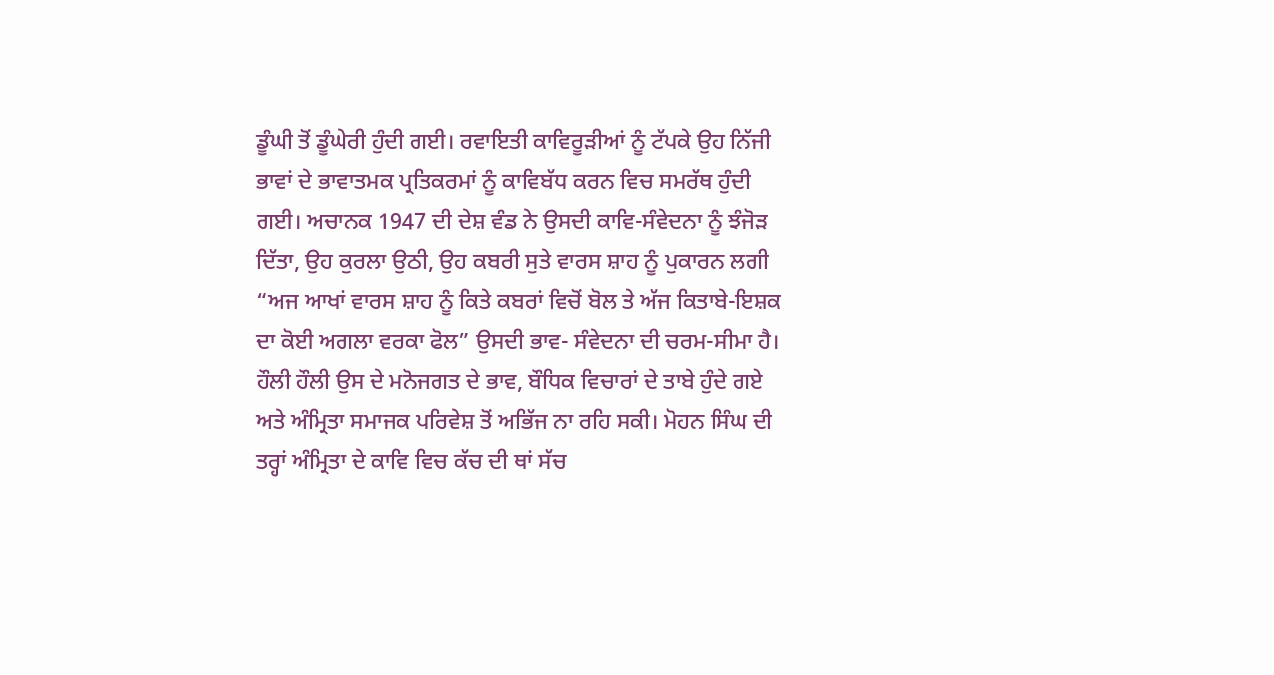ਡੂੰਘੀ ਤੋਂ ਡੂੰਘੇਰੀ ਹੁੰਦੀ ਗਈ। ਰਵਾਇਤੀ ਕਾਵਿਰੂੜੀਆਂ ਨੂੰ ਟੱਪਕੇ ਉਹ ਨਿੱਜੀ ਭਾਵਾਂ ਦੇ ਭਾਵਾਤਮਕ ਪ੍ਰਤਿਕਰਮਾਂ ਨੂੰ ਕਾਵਿਬੱਧ ਕਰਨ ਵਿਚ ਸਮਰੱਥ ਹੁੰਦੀ ਗਈ। ਅਚਾਨਕ 1947 ਦੀ ਦੇਸ਼ ਵੰਡ ਨੇ ਉਸਦੀ ਕਾਵਿ-ਸੰਵੇਦਨਾ ਨੂੰ ਝੰਜੋੜ ਦਿੱਤਾ, ਉਹ ਕੁਰਲਾ ਉਠੀ, ਉਹ ਕਬਰੀ ਸੁਤੇ ਵਾਰਸ ਸ਼ਾਹ ਨੂੰ ਪੁਕਾਰਨ ਲਗੀ “ਅਜ ਆਖਾਂ ਵਾਰਸ ਸ਼ਾਹ ਨੂੰ ਕਿਤੇ ਕਬਰਾਂ ਵਿਚੋਂ ਬੋਲ ਤੇ ਅੱਜ ਕਿਤਾਬੇ-ਇਸ਼ਕ ਦਾ ਕੋਈ ਅਗਲਾ ਵਰਕਾ ਫੋਲ” ਉਸਦੀ ਭਾਵ- ਸੰਵੇਦਨਾ ਦੀ ਚਰਮ-ਸੀਮਾ ਹੈ। ਹੌਲੀ ਹੌਲੀ ਉਸ ਦੇ ਮਨੋਜਗਤ ਦੇ ਭਾਵ, ਬੌਧਿਕ ਵਿਚਾਰਾਂ ਦੇ ਤਾਬੇ ਹੁੰਦੇ ਗਏ ਅਤੇ ਅੰਮ੍ਰਿਤਾ ਸਮਾਜਕ ਪਰਿਵੇਸ਼ ਤੋਂ ਅਭਿੱਜ ਨਾ ਰਹਿ ਸਕੀ। ਮੋਹਨ ਸਿੰਘ ਦੀ ਤਰ੍ਹਾਂ ਅੰਮ੍ਰਿਤਾ ਦੇ ਕਾਵਿ ਵਿਚ ਕੱਚ ਦੀ ਥਾਂ ਸੱਚ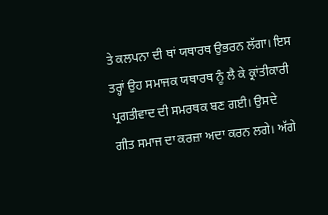ਤੇ ਕਲਪਨਾ ਦੀ ਥਾਂ ਯਥਾਰਥ ਉਭਰਨ ਲੱਗਾ। ਇਸ ਤਰ੍ਹਾਂ ਉਹ ਸਮਾਜਕ ਯਥਾਰਥ ਨੂੰ ਲੈ ਕੇ ਕ੍ਰਾਂਤੀਕਾਰੀ ਪ੍ਰਗਤੀਵਾਦ ਦੀ ਸਮਰਥਕ ਬਣ ਗਈ। ਉਸਦੇ ਗੀਤ ਸਮਾਜ ਦਾ ਕਰਜ਼ਾ ਅਦਾ ਕਰਨ ਲਗੇ। ਅੱਗੇ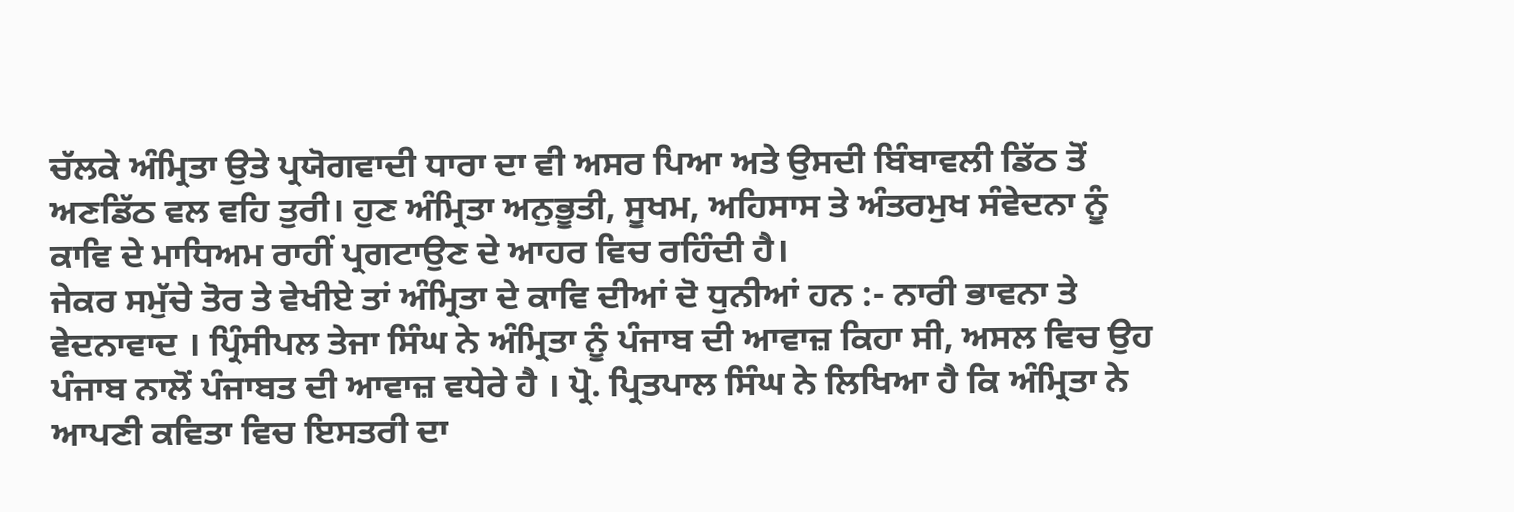ਚੱਲਕੇ ਅੰਮ੍ਰਿਤਾ ਉਤੇ ਪ੍ਰਯੋਗਵਾਦੀ ਧਾਰਾ ਦਾ ਵੀ ਅਸਰ ਪਿਆ ਅਤੇ ਉਸਦੀ ਬਿੰਬਾਵਲੀ ਡਿੱਠ ਤੋਂ ਅਣਡਿੱਠ ਵਲ ਵਹਿ ਤੁਰੀ। ਹੁਣ ਅੰਮ੍ਰਿਤਾ ਅਨੁਭੂਤੀ, ਸੂਖਮ, ਅਹਿਸਾਸ ਤੇ ਅੰਤਰਮੁਖ ਸੰਵੇਦਨਾ ਨੂੰ ਕਾਵਿ ਦੇ ਮਾਧਿਅਮ ਰਾਹੀਂ ਪ੍ਰਗਟਾਉਣ ਦੇ ਆਹਰ ਵਿਚ ਰਹਿੰਦੀ ਹੈ।
ਜੇਕਰ ਸਮੁੱਚੇ ਤੋਰ ਤੇ ਵੇਖੀਏ ਤਾਂ ਅੰਮ੍ਰਿਤਾ ਦੇ ਕਾਵਿ ਦੀਆਂ ਦੋ ਧੁਨੀਆਂ ਹਨ :- ਨਾਰੀ ਭਾਵਨਾ ਤੇ ਵੇਦਨਾਵਾਦ । ਪ੍ਰਿੰਸੀਪਲ ਤੇਜਾ ਸਿੰਘ ਨੇ ਅੰਮ੍ਰਿਤਾ ਨੂੰ ਪੰਜਾਬ ਦੀ ਆਵਾਜ਼ ਕਿਹਾ ਸੀ, ਅਸਲ ਵਿਚ ਉਹ ਪੰਜਾਬ ਨਾਲੋਂ ਪੰਜਾਬਤ ਦੀ ਆਵਾਜ਼ ਵਧੇਰੇ ਹੈ । ਪ੍ਰੋ. ਪ੍ਰਿਤਪਾਲ ਸਿੰਘ ਨੇ ਲਿਖਿਆ ਹੈ ਕਿ ਅੰਮ੍ਰਿਤਾ ਨੇ ਆਪਣੀ ਕਵਿਤਾ ਵਿਚ ਇਸਤਰੀ ਦਾ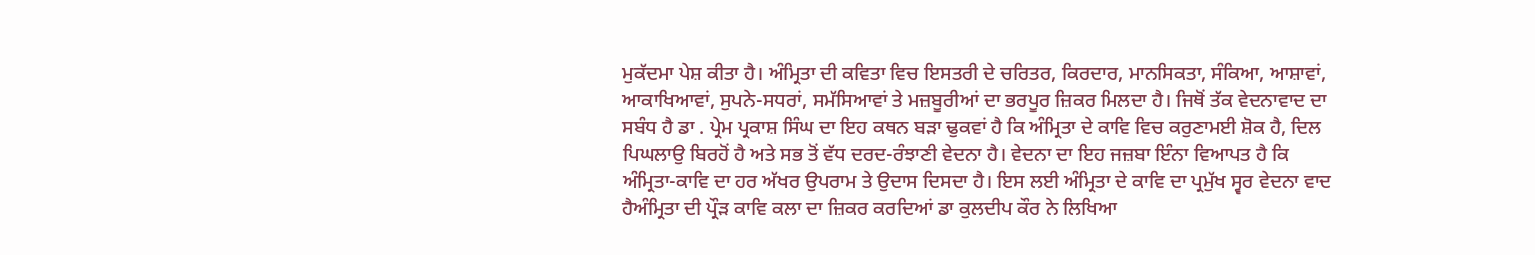ਮੁਕੱਦਮਾ ਪੇਸ਼ ਕੀਤਾ ਹੈ। ਅੰਮ੍ਰਿਤਾ ਦੀ ਕਵਿਤਾ ਵਿਚ ਇਸਤਰੀ ਦੇ ਚਰਿਤਰ, ਕਿਰਦਾਰ, ਮਾਨਸਿਕਤਾ, ਸੰਕਿਆ, ਆਸ਼ਾਵਾਂ, ਆਕਾਖਿਆਵਾਂ, ਸੁਪਨੇ-ਸਧਰਾਂ, ਸਮੱਸਿਆਵਾਂ ਤੇ ਮਜ਼ਬੂਰੀਆਂ ਦਾ ਭਰਪੂਰ ਜ਼ਿਕਰ ਮਿਲਦਾ ਹੈ। ਜਿਥੋਂ ਤੱਕ ਵੇਦਨਾਵਾਦ ਦਾ ਸਬੰਧ ਹੈ ਡਾ . ਪ੍ਰੇਮ ਪ੍ਰਕਾਸ਼ ਸਿੰਘ ਦਾ ਇਹ ਕਥਨ ਬੜਾ ਢੁਕਵਾਂ ਹੈ ਕਿ ਅੰਮ੍ਰਿਤਾ ਦੇ ਕਾਵਿ ਵਿਚ ਕਰੁਣਾਮਈ ਸ਼ੋਕ ਹੈ, ਦਿਲ ਪਿਘਲਾਉ ਬਿਰਹੋਂ ਹੈ ਅਤੇ ਸਭ ਤੋਂ ਵੱਧ ਦਰਦ-ਰੰਝਾਣੀ ਵੇਦਨਾ ਹੈ। ਵੇਦਨਾ ਦਾ ਇਹ ਜਜ਼ਬਾ ਇੰਨਾ ਵਿਆਪਤ ਹੈ ਕਿ ਅੰਮ੍ਰਿਤਾ-ਕਾਵਿ ਦਾ ਹਰ ਅੱਖਰ ਉਪਰਾਮ ਤੇ ਉਦਾਸ ਦਿਸਦਾ ਹੈ। ਇਸ ਲਈ ਅੰਮ੍ਰਿਤਾ ਦੇ ਕਾਵਿ ਦਾ ਪ੍ਰਮੁੱਖ ਸ੍ਵਰ ਵੇਦਨਾ ਵਾਦ ਹੈਅੰਮ੍ਰਿਤਾ ਦੀ ਪ੍ਰੌੜ ਕਾਵਿ ਕਲਾ ਦਾ ਜ਼ਿਕਰ ਕਰਦਿਆਂ ਡਾ ਕੁਲਦੀਪ ਕੌਰ ਨੇ ਲਿਖਿਆ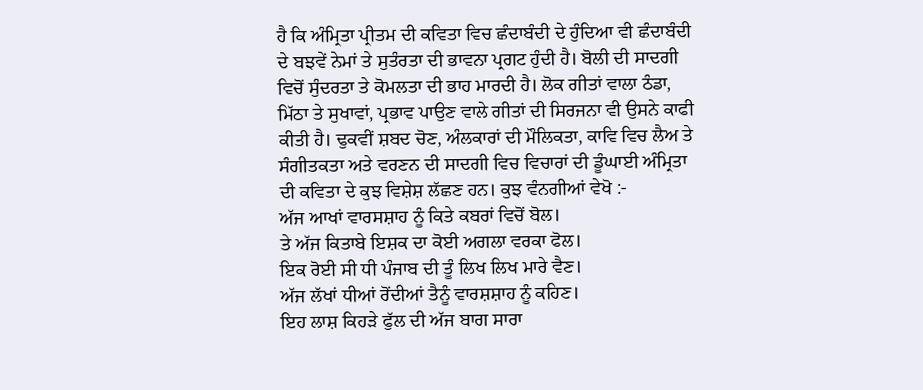ਹੈ ਕਿ ਅੰਮ੍ਰਿਤਾ ਪ੍ਰੀਤਮ ਦੀ ਕਵਿਤਾ ਵਿਚ ਛੰਦਾਬੰਦੀ ਦੇ ਹੁੰਦਿਆ ਵੀ ਛੰਦਾਬੰਦੀ ਦੇ ਬਝਵੇਂ ਨੇਮਾਂ ਤੇ ਸੁਤੰਰਤਾ ਦੀ ਭਾਵਨਾ ਪ੍ਰਗਟ ਹੁੰਦੀ ਹੈ। ਬੋਲੀ ਦੀ ਸਾਦਗੀ ਵਿਚੋਂ ਸੁੰਦਰਤਾ ਤੇ ਕੋਮਲਤਾ ਦੀ ਭਾਹ ਮਾਰਦੀ ਹੈ। ਲੋਕ ਗੀਤਾਂ ਵਾਲਾ ਠੰਡਾ, ਮਿੱਠਾ ਤੇ ਸੁਖਾਵਾਂ, ਪ੍ਰਭਾਵ ਪਾਉਣ ਵਾਲੇ ਗੀਤਾਂ ਦੀ ਸਿਰਜਨਾ ਵੀ ਉਸਨੇ ਕਾਫੀ ਕੀਤੀ ਹੈ। ਢੁਕਵੀਂ ਸ਼ਬਦ ਚੋਣ, ਅੰਲਕਾਰਾਂ ਦੀ ਮੌਲਿਕਤਾ, ਕਾਵਿ ਵਿਚ ਲੈਅ ਤੇ ਸੰਗੀਤਕਤਾ ਅਤੇ ਵਰਣਨ ਦੀ ਸਾਦਗੀ ਵਿਚ ਵਿਚਾਰਾਂ ਦੀ ਡੂੰਘਾਈ ਅੰਮ੍ਰਿਤਾ ਦੀ ਕਵਿਤਾ ਦੇ ਕੁਝ ਵਿਸ਼ੇਸ਼ ਲੱਛਣ ਹਨ। ਕੁਝ ਵੰਨਗੀਆਂ ਵੇਖੋ :-
ਅੱਜ ਆਖਾਂ ਵਾਰਸਸ਼ਾਹ ਨੂੰ ਕਿਤੇ ਕਬਰਾਂ ਵਿਚੋਂ ਬੋਲ।
ਤੇ ਅੱਜ ਕਿਤਾਬੇ ਇਸ਼ਕ ਦਾ ਕੋਈ ਅਗਲਾ ਵਰਕਾ ਫੋਲ।
ਇਕ ਰੋਈ ਸੀ ਧੀ ਪੰਜਾਬ ਦੀ ਤੂੰ ਲਿਖ ਲਿਖ ਮਾਰੇ ਵੈਣ।
ਅੱਜ ਲੱਖਾਂ ਧੀਆਂ ਰੋਂਦੀਆਂ ਤੈਨੂੰ ਵਾਰਸ਼ਸ਼ਾਹ ਨੂੰ ਕਹਿਣ।
ਇਹ ਲਾਸ਼ ਕਿਹੜੇ ਫੁੱਲ ਦੀ ਅੱਜ ਬਾਗ ਸਾਰਾ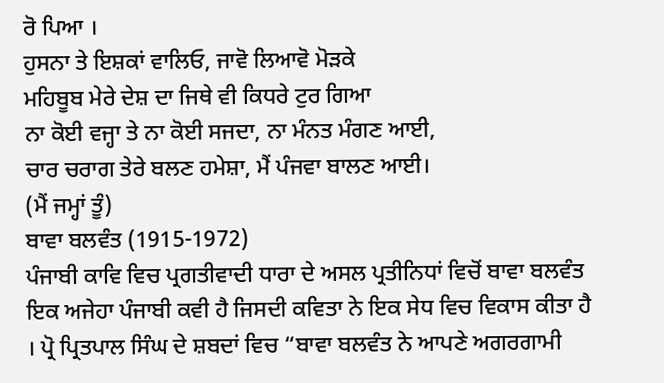ਰੋ ਪਿਆ ।
ਹੁਸਨਾ ਤੇ ਇਸ਼ਕਾਂ ਵਾਲਿਓ, ਜਾਵੋ ਲਿਆਵੋ ਮੋੜਕੇ
ਮਹਿਬੂਬ ਮੇਰੇ ਦੇਸ਼ ਦਾ ਜਿਥੇ ਵੀ ਕਿਧਰੇ ਟੁਰ ਗਿਆ
ਨਾ ਕੋਈ ਵਜ੍ਹਾ ਤੇ ਨਾ ਕੋਈ ਸਜਦਾ, ਨਾ ਮੰਨਤ ਮੰਗਣ ਆਈ,
ਚਾਰ ਚਰਾਗ ਤੇਰੇ ਬਲਣ ਹਮੇਸ਼ਾ, ਮੈਂ ਪੰਜਵਾ ਬਾਲਣ ਆਈ।
(ਮੈਂ ਜਮ੍ਹਾਂ ਤੂੰ)
ਬਾਵਾ ਬਲਵੰਤ (1915-1972)
ਪੰਜਾਬੀ ਕਾਵਿ ਵਿਚ ਪ੍ਰਗਤੀਵਾਦੀ ਧਾਰਾ ਦੇ ਅਸਲ ਪ੍ਰਤੀਨਿਧਾਂ ਵਿਚੋਂ ਬਾਵਾ ਬਲਵੰਤ ਇਕ ਅਜੇਹਾ ਪੰਜਾਬੀ ਕਵੀ ਹੈ ਜਿਸਦੀ ਕਵਿਤਾ ਨੇ ਇਕ ਸੇਧ ਵਿਚ ਵਿਕਾਸ ਕੀਤਾ ਹੈ । ਪ੍ਰੋ ਪ੍ਰਿਤਪਾਲ ਸਿੰਘ ਦੇ ਸ਼ਬਦਾਂ ਵਿਚ “ਬਾਵਾ ਬਲਵੰਤ ਨੇ ਆਪਣੇ ਅਗਰਗਾਮੀ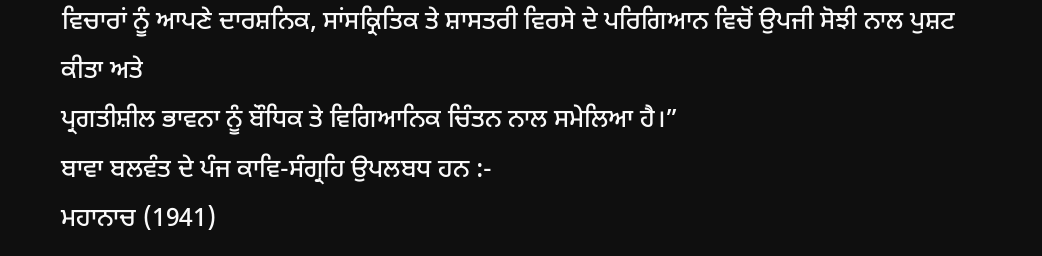ਵਿਚਾਰਾਂ ਨੂੰ ਆਪਣੇ ਦਾਰਸ਼ਨਿਕ, ਸਾਂਸਕ੍ਰਿਤਿਕ ਤੇ ਸ਼ਾਸਤਰੀ ਵਿਰਸੇ ਦੇ ਪਰਿਗਿਆਨ ਵਿਚੋਂ ਉਪਜੀ ਸੋਝੀ ਨਾਲ ਪੁਸ਼ਟ ਕੀਤਾ ਅਤੇ
ਪ੍ਰਗਤੀਸ਼ੀਲ ਭਾਵਨਾ ਨੂੰ ਬੌਧਿਕ ਤੇ ਵਿਗਿਆਨਿਕ ਚਿੰਤਨ ਨਾਲ ਸਮੇਲਿਆ ਹੈ।”
ਬਾਵਾ ਬਲਵੰਤ ਦੇ ਪੰਜ ਕਾਵਿ-ਸੰਗ੍ਰਹਿ ਉਪਲਬਧ ਹਨ :-
ਮਹਾਨਾਚ (1941)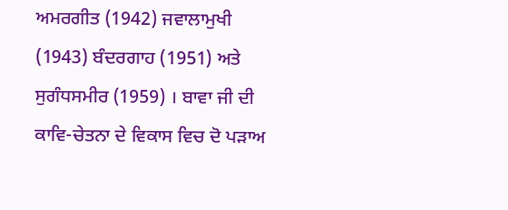ਅਮਰਗੀਤ (1942) ਜਵਾਲਾਮੁਖੀ (1943) ਬੰਦਰਗਾਹ (1951) ਅਤੇ ਸੁਗੰਧਸਮੀਰ (1959) । ਬਾਵਾ ਜੀ ਦੀ ਕਾਵਿ-ਚੇਤਨਾ ਦੇ ਵਿਕਾਸ ਵਿਚ ਦੋ ਪੜਾਅ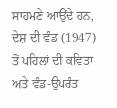ਸਾਹਮਣੇ ਆਉਂਦੇ ਹਨ, ਦੇਸ਼ ਦੀ ਵੰਡ (1947) ਤੋਂ ਪਹਿਲਾਂ ਦੀ ਕਵਿਤਾ ਅਤੇ ਵੰਡ-ਉਪਰੰਤ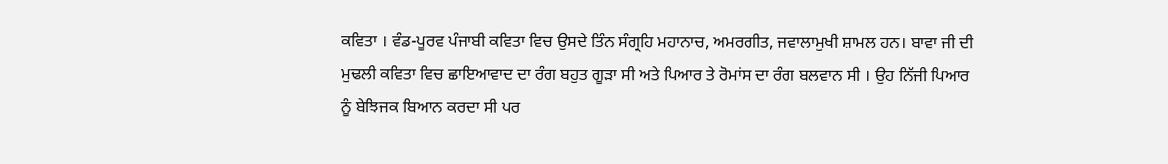ਕਵਿਤਾ । ਵੰਡ-ਪੂਰਵ ਪੰਜਾਬੀ ਕਵਿਤਾ ਵਿਚ ਉਸਦੇ ਤਿੰਨ ਸੰਗ੍ਰਹਿ ਮਹਾਨਾਚ, ਅਮਰਗੀਤ, ਜਵਾਲਾਮੁਖੀ ਸ਼ਾਮਲ ਹਨ। ਬਾਵਾ ਜੀ ਦੀ ਮੁਢਲੀ ਕਵਿਤਾ ਵਿਚ ਛਾਇਆਵਾਦ ਦਾ ਰੰਗ ਬਹੁਤ ਗੂੜਾ ਸੀ ਅਤੇ ਪਿਆਰ ਤੇ ਰੋਮਾਂਸ ਦਾ ਰੰਗ ਬਲਵਾਨ ਸੀ । ਉਹ ਨਿੱਜੀ ਪਿਆਰ ਨੂੰ ਬੇਝਿਜਕ ਬਿਆਨ ਕਰਦਾ ਸੀ ਪਰ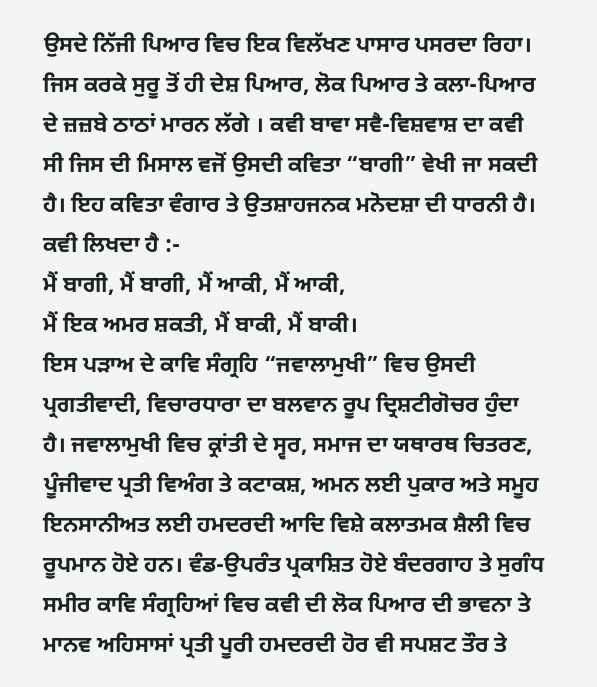ਉਸਦੇ ਨਿੱਜੀ ਪਿਆਰ ਵਿਚ ਇਕ ਵਿਲੱਖਣ ਪਾਸਾਰ ਪਸਰਦਾ ਰਿਹਾ। ਜਿਸ ਕਰਕੇ ਸੁਰੂ ਤੋਂ ਹੀ ਦੇਸ਼ ਪਿਆਰ, ਲੋਕ ਪਿਆਰ ਤੇ ਕਲਾ-ਪਿਆਰ ਦੇ ਜ਼ਜ਼ਬੇ ਠਾਠਾਂ ਮਾਰਨ ਲੱਗੇ । ਕਵੀ ਬਾਵਾ ਸਵੈ-ਵਿਸ਼ਵਾਸ਼ ਦਾ ਕਵੀ ਸੀ ਜਿਸ ਦੀ ਮਿਸਾਲ ਵਜੋਂ ਉਸਦੀ ਕਵਿਤਾ “ਬਾਗੀ” ਵੇਖੀ ਜਾ ਸਕਦੀ ਹੈ। ਇਹ ਕਵਿਤਾ ਵੰਗਾਰ ਤੇ ਉਤਸ਼ਾਹਜਨਕ ਮਨੋਦਸ਼ਾ ਦੀ ਧਾਰਨੀ ਹੈ। ਕਵੀ ਲਿਖਦਾ ਹੈ :-
ਮੈਂ ਬਾਗੀ, ਮੈਂ ਬਾਗੀ, ਮੈਂ ਆਕੀ, ਮੈਂ ਆਕੀ,
ਮੈਂ ਇਕ ਅਮਰ ਸ਼ਕਤੀ, ਮੈਂ ਬਾਕੀ, ਮੈਂ ਬਾਕੀ।
ਇਸ ਪੜਾਅ ਦੇ ਕਾਵਿ ਸੰਗ੍ਰਹਿ “ਜਵਾਲਾਮੁਖੀ” ਵਿਚ ਉਸਦੀ ਪ੍ਰਗਤੀਵਾਦੀ, ਵਿਚਾਰਧਾਰਾ ਦਾ ਬਲਵਾਨ ਰੂਪ ਦ੍ਰਿਸ਼ਟੀਗੋਚਰ ਹੁੰਦਾ ਹੈ। ਜਵਾਲਾਮੁਖੀ ਵਿਚ ਕ੍ਰਾਂਤੀ ਦੇ ਸ੍ਵਰ, ਸਮਾਜ ਦਾ ਯਥਾਰਥ ਚਿਤਰਣ, ਪੂੰਜੀਵਾਦ ਪ੍ਰਤੀ ਵਿਅੰਗ ਤੇ ਕਟਾਕਸ਼, ਅਮਨ ਲਈ ਪੁਕਾਰ ਅਤੇ ਸਮੂਹ ਇਨਸਾਨੀਅਤ ਲਈ ਹਮਦਰਦੀ ਆਦਿ ਵਿਸ਼ੇ ਕਲਾਤਮਕ ਸ਼ੈਲੀ ਵਿਚ ਰੂਪਮਾਨ ਹੋਏ ਹਨ। ਵੰਡ-ਉਪਰੰਤ ਪ੍ਰਕਾਸ਼ਿਤ ਹੋਏ ਬੰਦਰਗਾਹ ਤੇ ਸੁਗੰਧ ਸਮੀਰ ਕਾਵਿ ਸੰਗ੍ਰਹਿਆਂ ਵਿਚ ਕਵੀ ਦੀ ਲੋਕ ਪਿਆਰ ਦੀ ਭਾਵਨਾ ਤੇ ਮਾਨਵ ਅਹਿਸਾਸਾਂ ਪ੍ਰਤੀ ਪੂਰੀ ਹਮਦਰਦੀ ਹੋਰ ਵੀ ਸਪਸ਼ਟ ਤੌਰ ਤੇ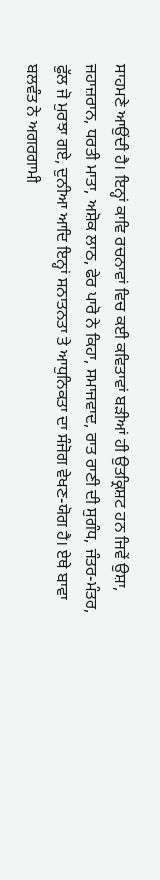ਸਾਹਮਣੇ ਆਉਂਦੀ ਹੈ। ਇਨ੍ਹਾਂ ਕਾਵਿ ਰਚਨਾਵਾਂ ਵਿਚ ਕਈ ਕਵਿਤਾਵਾਂ ਬੜੀਆਂ ਹੀ ਉਤਕ੍ਰਿਸ਼ਟ ਹਨ ਜਿਵੇਂ ਉਸ਼ਾ, ਜਹਾਜ਼ਰਾਨ, ਧਰਤੀ ਮਾਤਾ, ਅਸ਼ੋਕ ਲਾਠ, ਫੇਰ ਪਾਰੋ ਨੇ ਕਿਹਾ, ਸਮਾਜਵਾਦ, ਰਾਤ ਰਾਣੀ ਦੀ ਸੁਗੰਧ, ਜੰਤਰ-ਮੰਤਰ, ਫੁੱਲ ਜੋ ਮੁਰਝਾ ਗਏ, ਦੁਨੀਆ ਆਦਿ ਇਨ੍ਹਾਂ ਸਨਾਤਨਤਾ ਤੇ ਆਧੁਨਿਕਤਾ ਦਾ ਸੰਜੋਗ ਵੇਖਣ-ਯੋਗ ਹੈ। ਏਥੇ ਬਾਵਾ ਬਲਵੰਤ ਨੇ ਅਗਰਗਾਮੀ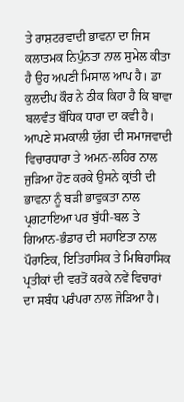ਤੇ ਰਾਸ਼ਟਰਵਾਦੀ ਭਾਵਨਾ ਦਾ ਜਿਸ ਕਲਾਤਮਕ ਨਿਪੁੰਨਤਾ ਨਾਲ ਸੁਮੇਲ ਕੀਤਾ ਹੈ ਉਹ ਅਪਣੀ ਮਿਸਾਲ ਆਪ ਹੈ। ਡਾ ਕੁਲਦੀਪ ਕੌਰ ਨੇ ਠੀਕ ਕਿਹਾ ਹੈ ਕਿ ਬਾਵਾ ਬਲਵੰਤ ਬੌਧਿਕ ਧਾਰਾ ਦਾ ਕਵੀ ਹੈ। ਆਪਣੇ ਸਮਕਾਲੀ ਯੁੱਗ ਦੀ ਸਮਾਜਵਾਦੀ ਵਿਚਾਰਧਾਰਾ ਤੇ ਅਮਨ-ਲਹਿਰ ਨਾਲ ਜੁੜਿਆ ਹੋਣ ਕਰਕੇ ਉਸਨੇ ਕ੍ਰਾਂਤੀ ਦੀ ਭਾਵਨਾ ਨੂੰ ਬੜੀ ਭਾਵੁਕਤਾ ਨਾਲ ਪ੍ਰਗਟਾਇਆ ਪਰ ਬੁੱਧੀ-ਬਲ ਤੇ ਗਿਆਨ-ਭੰਡਾਰ ਦੀ ਸਹਾਇਤਾ ਨਾਲ ਪੌਰਾਣਿਕ, ਇਤਿਹਾਸਿਕ ਤੇ ਮਿਥਿਹਾਸਿਕ ਪ੍ਰਤੀਕਾਂ ਦੀ ਵਰਤੋਂ ਕਰਕੇ ਨਵੇਂ ਵਿਚਾਰਾਂ ਦਾ ਸਬੰਧ ਪਰੰਪਰਾ ਨਾਲ ਜੋੜਿਆ ਹੈ।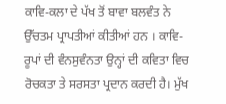ਕਾਵਿ-ਕਲਾ ਦੇ ਪੱਖ ਤੋਂ ਬਾਵਾ ਬਲਵੰਤ ਨੇ ਉੱਚਤਮ ਪ੍ਰਾਪਤੀਆਂ ਕੀਤੀਆਂ ਹਨ । ਕਾਵਿ-ਰੂਪਾਂ ਦੀ ਵੰਨਸੁਵੰਨਤਾ ਉਨ੍ਹਾਂ ਦੀ ਕਵਿਤਾ ਵਿਚ ਰੋਚਕਤਾ ਤੇ ਸਰਸਤਾ ਪ੍ਰਦਾਨ ਕਰਦੀ ਹੈ। ਮੁੱਖ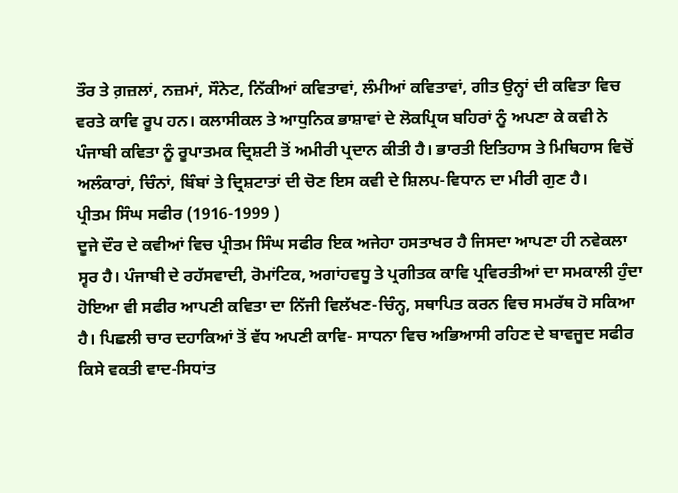ਤੌਰ ਤੇ ਗ਼ਜ਼ਲਾਂ, ਨਜ਼ਮਾਂ, ਸੌਨੇਟ, ਨਿੱਕੀਆਂ ਕਵਿਤਾਵਾਂ, ਲੰਮੀਆਂ ਕਵਿਤਾਵਾਂ, ਗੀਤ ਉਨ੍ਹਾਂ ਦੀ ਕਵਿਤਾ ਵਿਚ ਵਰਤੇ ਕਾਵਿ ਰੂਪ ਹਨ। ਕਲਾਸੀਕਲ ਤੇ ਆਧੁਨਿਕ ਭਾਸ਼ਾਵਾਂ ਦੇ ਲੋਕਪ੍ਰਿਯ ਬਹਿਰਾਂ ਨੂੰ ਅਪਣਾ ਕੇ ਕਵੀ ਨੇ ਪੰਜਾਬੀ ਕਵਿਤਾ ਨੂੰ ਰੂਪਾਤਮਕ ਦ੍ਰਿਸ਼ਟੀ ਤੋਂ ਅਮੀਰੀ ਪ੍ਰਦਾਨ ਕੀਤੀ ਹੈ। ਭਾਰਤੀ ਇਤਿਹਾਸ ਤੇ ਮਿਥਿਹਾਸ ਵਿਚੋਂ ਅਲੰਕਾਰਾਂ, ਚਿੰਨਾਂ, ਬਿੰਬਾਂ ਤੇ ਦ੍ਰਿਸ਼ਟਾਤਾਂ ਦੀ ਚੋਣ ਇਸ ਕਵੀ ਦੇ ਸ਼ਿਲਪ-ਵਿਧਾਨ ਦਾ ਮੀਰੀ ਗੁਣ ਹੈ।
ਪ੍ਰੀਤਮ ਸਿੰਘ ਸਫੀਰ (1916-1999 )
ਦੂਜੇ ਦੌਰ ਦੇ ਕਵੀਆਂ ਵਿਚ ਪ੍ਰੀਤਮ ਸਿੰਘ ਸਫੀਰ ਇਕ ਅਜੇਹਾ ਹਸਤਾਖਰ ਹੈ ਜਿਸਦਾ ਆਪਣਾ ਹੀ ਨਵੇਕਲਾ ਸ੍ਵਰ ਹੈ। ਪੰਜਾਬੀ ਦੇ ਰਹੱਸਵਾਦੀ, ਰੋਮਾਂਟਿਕ, ਅਗਾਂਹਵਧੂ ਤੇ ਪ੍ਰਗੀਤਕ ਕਾਵਿ ਪ੍ਰਵਿਰਤੀਆਂ ਦਾ ਸਮਕਾਲੀ ਹੁੰਦਾ ਹੋਇਆ ਵੀ ਸਫੀਰ ਆਪਣੀ ਕਵਿਤਾ ਦਾ ਨਿੱਜੀ ਵਿਲੱਖਣ-ਚਿੰਨ੍ਹ, ਸਥਾਪਿਤ ਕਰਨ ਵਿਚ ਸਮਰੱਥ ਹੋ ਸਕਿਆ ਹੈ। ਪਿਛਲੀ ਚਾਰ ਦਹਾਕਿਆਂ ਤੋਂ ਵੱਧ ਅਪਣੀ ਕਾਵਿ- ਸਾਧਨਾ ਵਿਚ ਅਭਿਆਸੀ ਰਹਿਣ ਦੇ ਬਾਵਜੂਦ ਸਫੀਰ ਕਿਸੇ ਵਕਤੀ ਵਾਦ-ਸਿਧਾਂਤ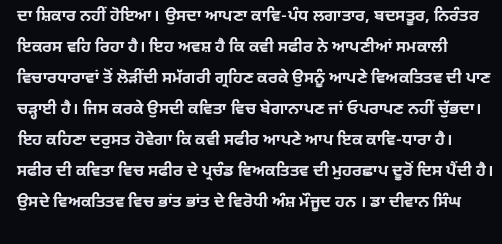ਦਾ ਸ਼ਿਕਾਰ ਨਹੀਂ ਹੋਇਆ। ਉਸਦਾ ਆਪਣਾ ਕਾਵਿ-ਪੰਧ ਲਗਾਤਾਰ, ਬਦਸਤੂਰ, ਨਿਰੰਤਰ ਇਕਰਸ ਵਹਿ ਰਿਹਾ ਹੈ। ਇਹ ਅਵਸ਼ ਹੈ ਕਿ ਕਵੀ ਸਫੀਰ ਨੇ ਆਪਣੀਆਂ ਸਮਕਾਲੀ ਵਿਚਾਰਧਾਰਾਵਾਂ ਤੋਂ ਲੋੜੀਂਦੀ ਸਮੱਗਰੀ ਗ੍ਰਹਿਣ ਕਰਕੇ ਉਸਨੂੰ ਆਪਣੇ ਵਿਅਕਤਿਤਵ ਦੀ ਪਾਣ ਚੜ੍ਹਾਈ ਹੈ। ਜਿਸ ਕਰਕੇ ਉਸਦੀ ਕਵਿਤਾ ਵਿਚ ਬੇਗਾਨਾਪਣ ਜਾਂ ਓਪਰਾਪਣ ਨਹੀਂ ਚੁੱਭਦਾ। ਇਹ ਕਹਿਣਾ ਦਰੁਸਤ ਹੋਵੇਗਾ ਕਿ ਕਵੀ ਸਫੀਰ ਆਪਣੇ ਆਪ ਇਕ ਕਾਵਿ-ਧਾਰਾ ਹੈ।
ਸਫੀਰ ਦੀ ਕਵਿਤਾ ਵਿਚ ਸਫੀਰ ਦੇ ਪ੍ਰਚੰਡ ਵਿਅਕਤਿਤਵ ਦੀ ਮੁਹਰਛਾਪ ਦੂਰੋਂ ਦਿਸ ਪੈਂਦੀ ਹੈ। ਉਸਦੇ ਵਿਅਕਤਿਤਵ ਵਿਚ ਭਾਂਤ ਭਾਂਤ ਦੇ ਵਿਰੋਧੀ ਅੰਸ਼ ਮੌਜੂਦ ਹਨ । ਡਾ ਦੀਵਾਨ ਸਿੰਘ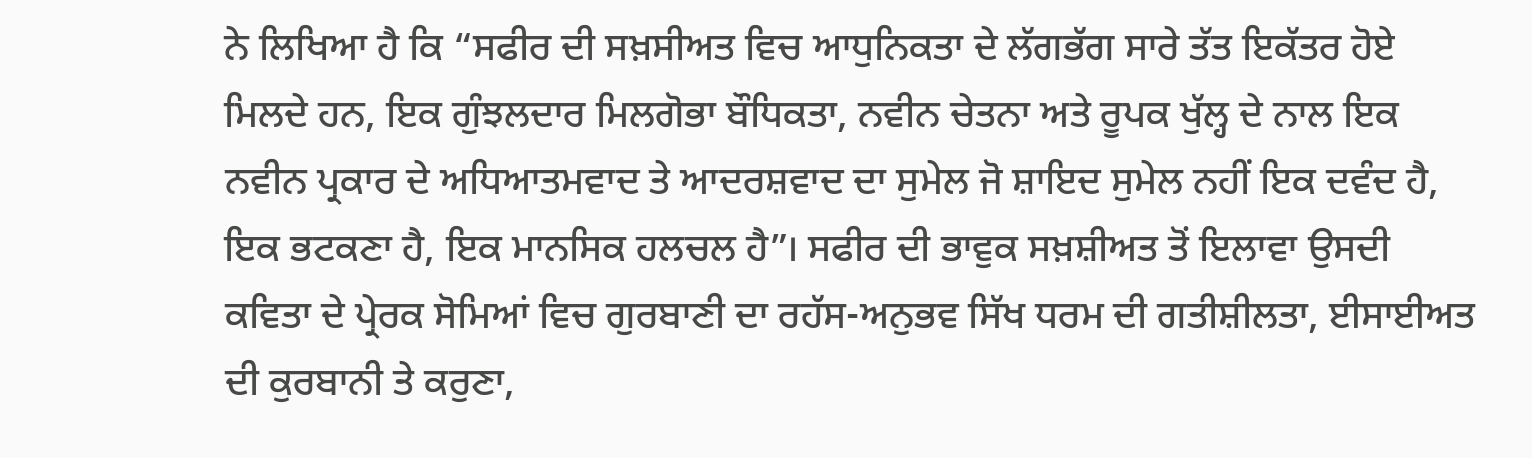ਨੇ ਲਿਖਿਆ ਹੈ ਕਿ “ਸਫੀਰ ਦੀ ਸਖ਼ਸੀਅਤ ਵਿਚ ਆਧੁਨਿਕਤਾ ਦੇ ਲੱਗਭੱਗ ਸਾਰੇ ਤੱਤ ਇਕੱਤਰ ਹੋਏ ਮਿਲਦੇ ਹਨ, ਇਕ ਗੁੰਝਲਦਾਰ ਮਿਲਗੋਭਾ ਬੌਧਿਕਤਾ, ਨਵੀਨ ਚੇਤਨਾ ਅਤੇ ਰੂਪਕ ਖੁੱਲ੍ਹ ਦੇ ਨਾਲ ਇਕ ਨਵੀਨ ਪ੍ਰਕਾਰ ਦੇ ਅਧਿਆਤਮਵਾਦ ਤੇ ਆਦਰਸ਼ਵਾਦ ਦਾ ਸੁਮੇਲ ਜੋ ਸ਼ਾਇਦ ਸੁਮੇਲ ਨਹੀਂ ਇਕ ਦਵੰਦ ਹੈ, ਇਕ ਭਟਕਣਾ ਹੈ, ਇਕ ਮਾਨਸਿਕ ਹਲਚਲ ਹੈ”। ਸਫੀਰ ਦੀ ਭਾਵੁਕ ਸਖ਼ਸ਼ੀਅਤ ਤੋਂ ਇਲਾਵਾ ਉਸਦੀ ਕਵਿਤਾ ਦੇ ਪ੍ਰੇਰਕ ਸੋਮਿਆਂ ਵਿਚ ਗੁਰਬਾਣੀ ਦਾ ਰਹੱਸ-ਅਨੁਭਵ ਸਿੱਖ ਧਰਮ ਦੀ ਗਤੀਸ਼ੀਲਤਾ, ਈਸਾਈਅਤ ਦੀ ਕੁਰਬਾਨੀ ਤੇ ਕਰੁਣਾ,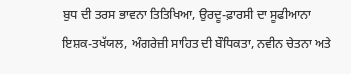ਬੁਧ ਦੀ ਤਰਸ ਭਾਵਨਾ ਤਿਤਿਖਿਆ, ਉਰਦੂ-ਫ਼ਾਰਸੀ ਦਾ ਸੂਫੀਆਨਾ ਇਸ਼ਕ-ਤਖੱਯਲ, ਅੰਗਰੇਜ਼ੀ ਸਾਹਿਤ ਦੀ ਬੌਧਿਕਤਾ, ਨਵੀਨ ਚੇਤਨਾ ਅਤੇ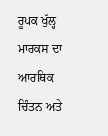ਰੂਪਕ ਖੁੱਲ੍ਹ ਮਾਰਕਸ ਦਾ ਆਰਥਿਕ ਚਿੰਤਨ ਅਤੇ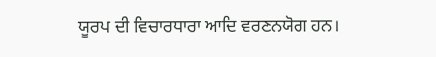ਯੂਰਪ ਦੀ ਵਿਚਾਰਧਾਰਾ ਆਦਿ ਵਰਣਨਯੋਗ ਹਨ।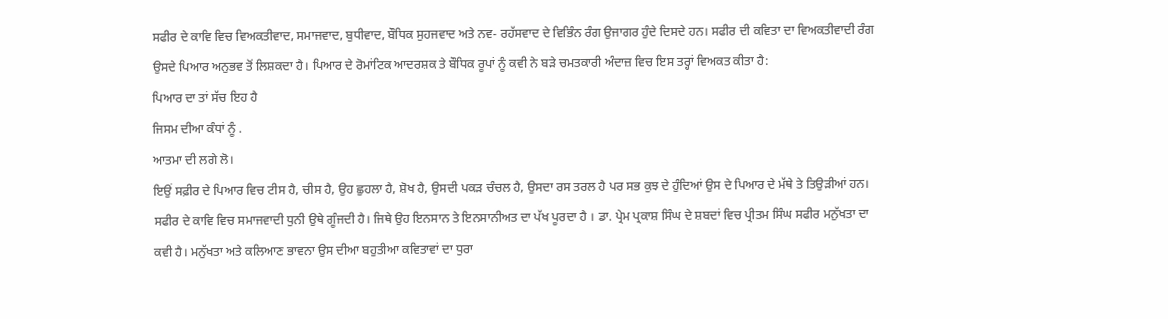ਸਫੀਰ ਦੇ ਕਾਵਿ ਵਿਚ ਵਿਅਕਤੀਵਾਦ, ਸਮਾਜਵਾਦ, ਬੁਧੀਵਾਦ, ਬੌਧਿਕ ਸੁਹਜਵਾਦ ਅਤੇ ਨਵ- ਰਹੱਸਵਾਦ ਦੇ ਵਿਭਿੰਨ ਰੰਗ ਉਜਾਗਰ ਹੁੰਦੇ ਦਿਸਦੇ ਹਨ। ਸਫੀਰ ਦੀ ਕਵਿਤਾ ਦਾ ਵਿਅਕਤੀਵਾਦੀ ਰੰਗ ਉਸਦੇ ਪਿਆਰ ਅਨੁਭਵ ਤੋਂ ਲਿਸ਼ਕਦਾ ਹੈ। ਪਿਆਰ ਦੇ ਰੋਮਾਂਟਿਕ ਆਦਰਸ਼ਕ ਤੇ ਬੌਧਿਕ ਰੂਪਾਂ ਨੂੰ ਕਵੀ ਨੇ ਬੜੇ ਚਮਤਕਾਰੀ ਅੰਦਾਜ਼ ਵਿਚ ਇਸ ਤਰ੍ਹਾਂ ਵਿਅਕਤ ਕੀਤਾ ਹੈ:
ਪਿਆਰ ਦਾ ਤਾਂ ਸੱਚ ਇਹ ਹੈ
ਜਿਸਮ ਦੀਆ ਕੰਧਾਂ ਨੂੰ .
ਆਤਮਾ ਦੀ ਲਗੇ ਲੋ।
ਇਉਂ ਸਫ਼ੀਰ ਦੇ ਪਿਆਰ ਵਿਚ ਟੀਸ ਹੈ, ਚੀਸ ਹੈ, ਉਹ ਛੁਹਲਾ ਹੈ, ਸ਼ੋਖ ਹੈ, ਉਸਦੀ ਪਕੜ ਚੰਚਲ ਹੈ, ਉਸਦਾ ਰਸ ਤਰਲ ਹੈ ਪਰ ਸਭ ਕੁਝ ਦੇ ਹੁੰਦਿਆਂ ਉਸ ਦੇ ਪਿਆਰ ਦੇ ਮੱਥੇ ਤੇ ਤਿਉੜੀਆਂ ਹਨ। ਸਫੀਰ ਦੇ ਕਾਵਿ ਵਿਚ ਸਮਾਜਵਾਦੀ ਧੁਨੀ ਉਥੇ ਗੂੰਜਦੀ ਹੈ। ਜਿਥੇ ਉਹ ਇਨਸਾਨ ਤੇ ਇਨਸਾਨੀਅਤ ਦਾ ਪੱਖ ਪੂਰਦਾ ਹੈ । ਡਾ. ਪ੍ਰੇਮ ਪ੍ਰਕਾਸ਼ ਸਿੰਘ ਦੇ ਸ਼ਬਦਾਂ ਵਿਚ ਪ੍ਰੀਤਮ ਸਿੰਘ ਸਫੀਰ ਮਨੁੱਖਤਾ ਦਾ ਕਵੀ ਹੈ। ਮਨੁੱਖਤਾ ਅਤੇ ਕਲਿਆਣ ਭਾਵਨਾ ਉਸ ਦੀਆ ਬਹੁਤੀਆ ਕਵਿਤਾਵਾਂ ਦਾ ਧੁਰਾ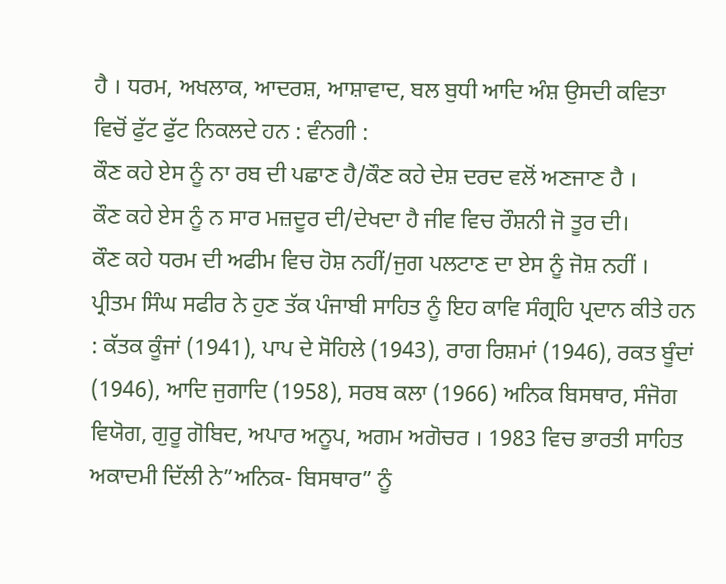ਹੈ । ਧਰਮ, ਅਖਲਾਕ, ਆਦਰਸ਼, ਆਸ਼ਾਵਾਦ, ਬਲ ਬੁਧੀ ਆਦਿ ਅੰਸ਼ ਉਸਦੀ ਕਵਿਤਾ ਵਿਚੋਂ ਫੁੱਟ ਫੁੱਟ ਨਿਕਲਦੇ ਹਨ : ਵੰਨਗੀ :
ਕੌਣ ਕਹੇ ਏਸ ਨੂੰ ਨਾ ਰਬ ਦੀ ਪਛਾਣ ਹੈ/ਕੌਣ ਕਹੇ ਦੇਸ਼ ਦਰਦ ਵਲੋਂ ਅਣਜਾਣ ਹੈ ।
ਕੌਣ ਕਹੇ ਏਸ ਨੂੰ ਨ ਸਾਰ ਮਜ਼ਦੂਰ ਦੀ/ਦੇਖਦਾ ਹੈ ਜੀਵ ਵਿਚ ਰੌਸ਼ਨੀ ਜੋ ਤੂਰ ਦੀ।
ਕੌਣ ਕਹੇ ਧਰਮ ਦੀ ਅਫੀਮ ਵਿਚ ਹੋਸ਼ ਨਹੀਂ/ਜੁਗ ਪਲਟਾਣ ਦਾ ਏਸ ਨੂੰ ਜੋਸ਼ ਨਹੀਂ ।
ਪ੍ਰੀਤਮ ਸਿੰਘ ਸਫੀਰ ਨੇ ਹੁਣ ਤੱਕ ਪੰਜਾਬੀ ਸਾਹਿਤ ਨੂੰ ਇਹ ਕਾਵਿ ਸੰਗ੍ਰਹਿ ਪ੍ਰਦਾਨ ਕੀਤੇ ਹਨ : ਕੱਤਕ ਕੂੰਜਾਂ (1941), ਪਾਪ ਦੇ ਸੋਹਿਲੇ (1943), ਰਾਗ ਰਿਸ਼ਮਾਂ (1946), ਰਕਤ ਬੂੰਦਾਂ (1946), ਆਦਿ ਜੁਗਾਦਿ (1958), ਸਰਬ ਕਲਾ (1966) ਅਨਿਕ ਬਿਸਥਾਰ, ਸੰਜੋਗ ਵਿਯੋਗ, ਗੁਰੂ ਗੋਬਿਦ, ਅਪਾਰ ਅਨੂਪ, ਅਗਮ ਅਗੋਚਰ । 1983 ਵਿਚ ਭਾਰਤੀ ਸਾਹਿਤ ਅਕਾਦਮੀ ਦਿੱਲੀ ਨੇ”ਅਨਿਕ- ਬਿਸਥਾਰ” ਨੂੰ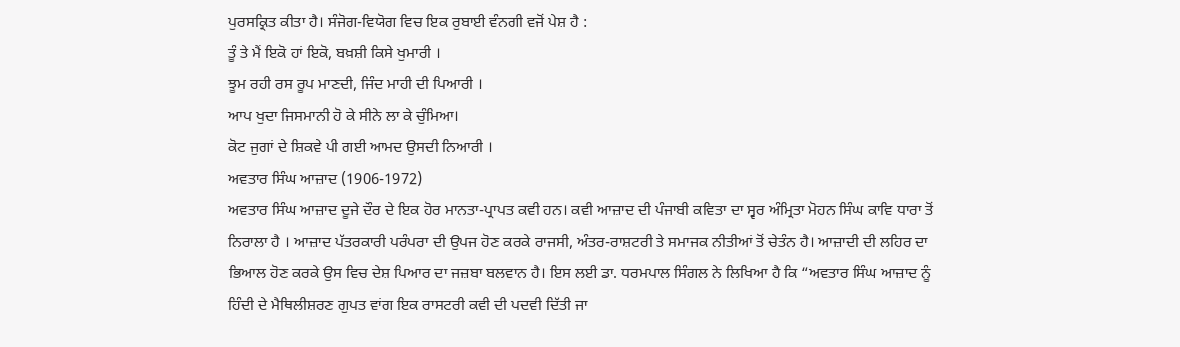ਪੁਰਸਕ੍ਰਿਤ ਕੀਤਾ ਹੈ। ਸੰਜੋਗ-ਵਿਯੋਗ ਵਿਚ ਇਕ ਰੁਬਾਈ ਵੰਨਗੀ ਵਜੋਂ ਪੇਸ਼ ਹੈ :
ਤੂੰ ਤੇ ਮੈਂ ਇਕੋ ਹਾਂ ਇਕੋ, ਬਖ਼ਸ਼ੀ ਕਿਸੇ ਖੁਮਾਰੀ ।
ਝੂਮ ਰਹੀ ਰਸ ਰੂਪ ਮਾਣਦੀ, ਜਿੰਦ ਮਾਹੀ ਦੀ ਪਿਆਰੀ ।
ਆਪ ਖੁਦਾ ਜਿਸਮਾਨੀ ਹੋ ਕੇ ਸੀਨੇ ਲਾ ਕੇ ਚੁੰਮਿਆ।
ਕੋਟ ਜੁਗਾਂ ਦੇ ਸ਼ਿਕਵੇ ਪੀ ਗਈ ਆਮਦ ਉਸਦੀ ਨਿਆਰੀ ।
ਅਵਤਾਰ ਸਿੰਘ ਆਜ਼ਾਦ (1906-1972)
ਅਵਤਾਰ ਸਿੰਘ ਆਜ਼ਾਦ ਦੂਜੇ ਦੌਰ ਦੇ ਇਕ ਹੋਰ ਮਾਨਤਾ-ਪ੍ਰਾਪਤ ਕਵੀ ਹਨ। ਕਵੀ ਆਜ਼ਾਦ ਦੀ ਪੰਜਾਬੀ ਕਵਿਤਾ ਦਾ ਸ੍ਵਰ ਅੰਮ੍ਰਿਤਾ ਮੋਹਨ ਸਿੰਘ ਕਾਵਿ ਧਾਰਾ ਤੋਂ ਨਿਰਾਲਾ ਹੈ । ਆਜ਼ਾਦ ਪੱਤਰਕਾਰੀ ਪਰੰਪਰਾ ਦੀ ਉਪਜ ਹੋਣ ਕਰਕੇ ਰਾਜਸੀ, ਅੰਤਰ-ਰਾਸ਼ਟਰੀ ਤੇ ਸਮਾਜਕ ਨੀਤੀਆਂ ਤੋਂ ਚੇਤੰਨ ਹੈ। ਆਜ਼ਾਦੀ ਦੀ ਲਹਿਰ ਦਾ ਭਿਆਲ ਹੋਣ ਕਰਕੇ ਉਸ ਵਿਚ ਦੇਸ਼ ਪਿਆਰ ਦਾ ਜਜ਼ਬਾ ਬਲਵਾਨ ਹੈ। ਇਸ ਲਈ ਡਾ. ਧਰਮਪਾਲ ਸਿੰਗਲ ਨੇ ਲਿਖਿਆ ਹੈ ਕਿ “ਅਵਤਾਰ ਸਿੰਘ ਆਜ਼ਾਦ ਨੂੰ ਹਿੰਦੀ ਦੇ ਮੈਥਿਲੀਸ਼ਰਣ ਗੁਪਤ ਵਾਂਗ ਇਕ ਰਾਸਟਰੀ ਕਵੀ ਦੀ ਪਦਵੀ ਦਿੱਤੀ ਜਾ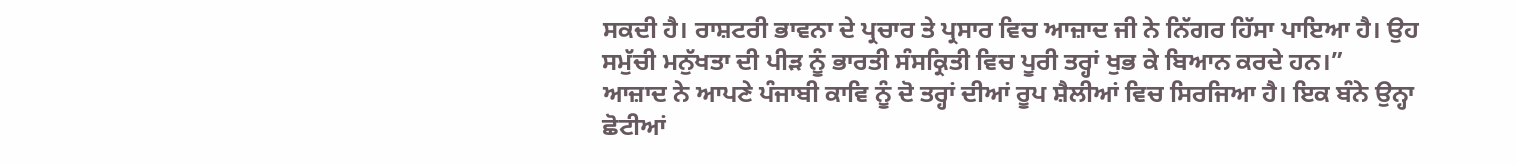ਸਕਦੀ ਹੈ। ਰਾਸ਼ਟਰੀ ਭਾਵਨਾ ਦੇ ਪ੍ਰਚਾਰ ਤੇ ਪ੍ਰਸਾਰ ਵਿਚ ਆਜ਼ਾਦ ਜੀ ਨੇ ਨਿੱਗਰ ਹਿੱਸਾ ਪਾਇਆ ਹੈ। ਉਹ ਸਮੁੱਚੀ ਮਨੁੱਖਤਾ ਦੀ ਪੀੜ ਨੂੰ ਭਾਰਤੀ ਸੰਸਕ੍ਰਿਤੀ ਵਿਚ ਪੂਰੀ ਤਰ੍ਹਾਂ ਖੁਭ ਕੇ ਬਿਆਨ ਕਰਦੇ ਹਨ।”
ਆਜ਼ਾਦ ਨੇ ਆਪਣੇ ਪੰਜਾਬੀ ਕਾਵਿ ਨੂੰ ਦੋ ਤਰ੍ਹਾਂ ਦੀਆਂ ਰੂਪ ਸ਼ੈਲੀਆਂ ਵਿਚ ਸਿਰਜਿਆ ਹੈ। ਇਕ ਬੰਨੇ ਉਨ੍ਹਾ ਛੋਟੀਆਂ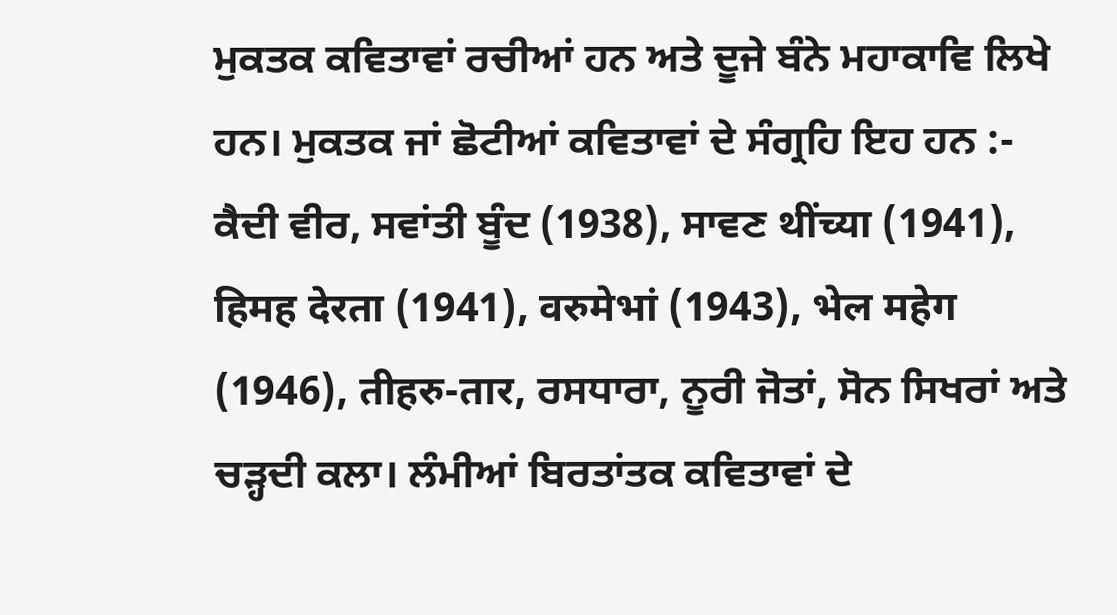ਮੁਕਤਕ ਕਵਿਤਾਵਾਂ ਰਚੀਆਂ ਹਨ ਅਤੇ ਦੂਜੇ ਬੰਨੇ ਮਹਾਕਾਵਿ ਲਿਖੇ ਹਨ। ਮੁਕਤਕ ਜਾਂ ਛੋਟੀਆਂ ਕਵਿਤਾਵਾਂ ਦੇ ਸੰਗ੍ਰਹਿ ਇਹ ਹਨ :- ਕੈਦੀ ਵੀਰ, ਸਵਾਂਤੀ ਬੂੰਦ (1938), ਸਾਵਣ थींच्या (1941), हिमह देरता (1941), वरुमेभां (1943), भेल महेग (1946), तीहरु-तार, ਰਸਧਾਰਾ, ਨੂਰੀ ਜੋਤਾਂ, ਸੋਨ ਸਿਖਰਾਂ ਅਤੇ ਚੜ੍ਹਦੀ ਕਲਾ। ਲੰਮੀਆਂ ਬਿਰਤਾਂਤਕ ਕਵਿਤਾਵਾਂ ਦੇ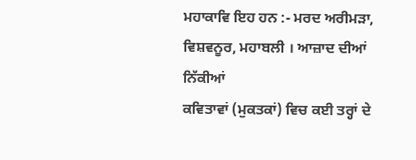ਮਹਾਕਾਵਿ ਇਹ ਹਨ :- ਮਰਦ ਅਰੀਮੜਾ, ਵਿਸ਼ਵਨੂਰ, ਮਹਾਬਲੀ । ਆਜ਼ਾਦ ਦੀਆਂ ਨਿੱਕੀਆਂ
ਕਵਿਤਾਵਾਂ (ਮੁਕਤਕਾਂ) ਵਿਚ ਕਈ ਤਰ੍ਹਾਂ ਦੇ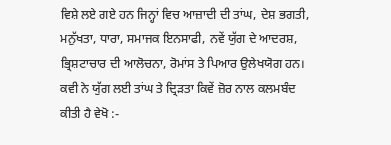ਵਿਸ਼ੇ ਲਏ ਗਏ ਹਨ ਜਿਨ੍ਹਾਂ ਵਿਚ ਆਜ਼ਾਦੀ ਦੀ ਤਾਂਘ, ਦੇਸ਼ ਭਗਤੀ, ਮਨੁੱਖਤਾ, ਧਾਰਾ, ਸਮਾਜਕ ਇਨਸਾਫੀ, ਨਵੇਂ ਯੁੱਗ ਦੇ ਆਦਰਸ਼, ਭ੍ਰਿਸ਼ਟਾਚਾਰ ਦੀ ਆਲੋਚਨਾ, ਰੋਮਾਂਸ ਤੇ ਪਿਆਰ ਉਲੇਖਯੋਗ ਹਨ। ਕਵੀ ਨੇ ਯੁੱਗ ਲਈ ਤਾਂਘ ਤੇ ਦ੍ਰਿੜਤਾ ਕਿਵੇਂ ਜ਼ੋਰ ਨਾਲ ਕਲਮਬੰਦ ਕੀਤੀ ਹੈ ਵੇਖੋ :-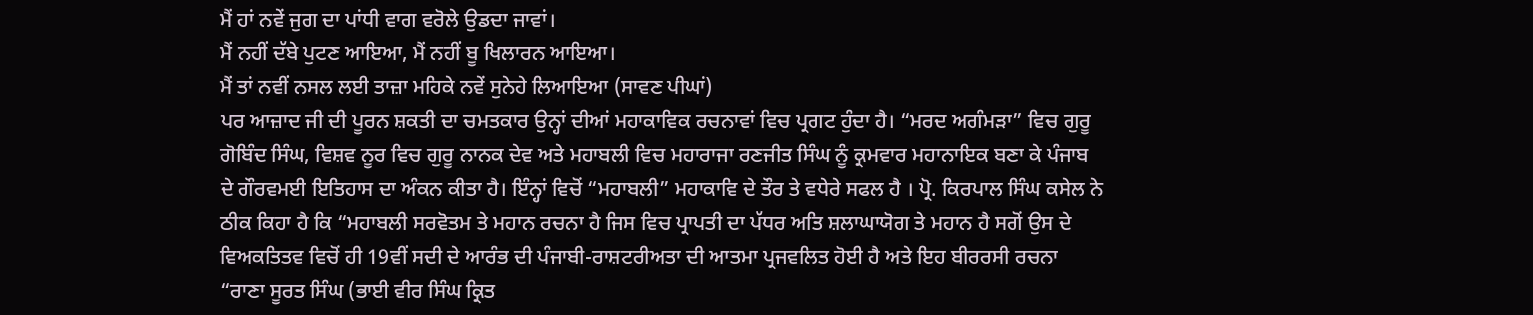ਮੈਂ ਹਾਂ ਨਵੇਂ ਜੁਗ ਦਾ ਪਾਂਧੀ ਵਾਗ ਵਰੋਲੇ ਉਡਦਾ ਜਾਵਾਂ।
ਮੈਂ ਨਹੀਂ ਦੱਬੇ ਪੁਟਣ ਆਇਆ, ਮੈਂ ਨਹੀਂ ਬੂ ਖਿਲਾਰਨ ਆਇਆ।
ਮੈਂ ਤਾਂ ਨਵੀਂ ਨਸਲ ਲਈ ਤਾਜ਼ਾ ਮਹਿਕੇ ਨਵੇਂ ਸੁਨੇਹੇ ਲਿਆਇਆ (ਸਾਵਣ ਪੀਘਾਂ)
ਪਰ ਆਜ਼ਾਦ ਜੀ ਦੀ ਪੂਰਨ ਸ਼ਕਤੀ ਦਾ ਚਮਤਕਾਰ ਉਨ੍ਹਾਂ ਦੀਆਂ ਮਹਾਕਾਵਿਕ ਰਚਨਾਵਾਂ ਵਿਚ ਪ੍ਰਗਟ ਹੁੰਦਾ ਹੈ। “ਮਰਦ ਅਗੰਮੜਾ” ਵਿਚ ਗੁਰੂ ਗੋਬਿੰਦ ਸਿੰਘ, ਵਿਸ਼ਵ ਨੂਰ ਵਿਚ ਗੁਰੂ ਨਾਨਕ ਦੇਵ ਅਤੇ ਮਹਾਬਲੀ ਵਿਚ ਮਹਾਰਾਜਾ ਰਣਜੀਤ ਸਿੰਘ ਨੂੰ ਕ੍ਰਮਵਾਰ ਮਹਾਨਾਇਕ ਬਣਾ ਕੇ ਪੰਜਾਬ ਦੇ ਗੌਰਵਮਈ ਇਤਿਹਾਸ ਦਾ ਅੰਕਨ ਕੀਤਾ ਹੈ। ਇੰਨ੍ਹਾਂ ਵਿਚੋਂ “ਮਹਾਬਲੀ” ਮਹਾਕਾਵਿ ਦੇ ਤੌਰ ਤੇ ਵਧੇਰੇ ਸਫਲ ਹੈ । ਪ੍ਰੋ. ਕਿਰਪਾਲ ਸਿੰਘ ਕਸੇਲ ਨੇ ਠੀਕ ਕਿਹਾ ਹੈ ਕਿ “ਮਹਾਬਲੀ ਸਰਵੋਤਮ ਤੇ ਮਹਾਨ ਰਚਨਾ ਹੈ ਜਿਸ ਵਿਚ ਪ੍ਰਾਪਤੀ ਦਾ ਪੱਧਰ ਅਤਿ ਸ਼ਲਾਘਾਯੋਗ ਤੇ ਮਹਾਨ ਹੈ ਸਗੋਂ ਉਸ ਦੇ ਵਿਅਕਤਿਤਵ ਵਿਚੋਂ ਹੀ 19ਵੀਂ ਸਦੀ ਦੇ ਆਰੰਭ ਦੀ ਪੰਜਾਬੀ-ਰਾਸ਼ਟਰੀਅਤਾ ਦੀ ਆਤਮਾ ਪ੍ਰਜਵਲਿਤ ਹੋਈ ਹੈ ਅਤੇ ਇਹ ਬੀਰਰਸੀ ਰਚਨਾ “ਰਾਣਾ ਸੂਰਤ ਸਿੰਘ (ਭਾਈ ਵੀਰ ਸਿੰਘ ਕ੍ਰਿਤ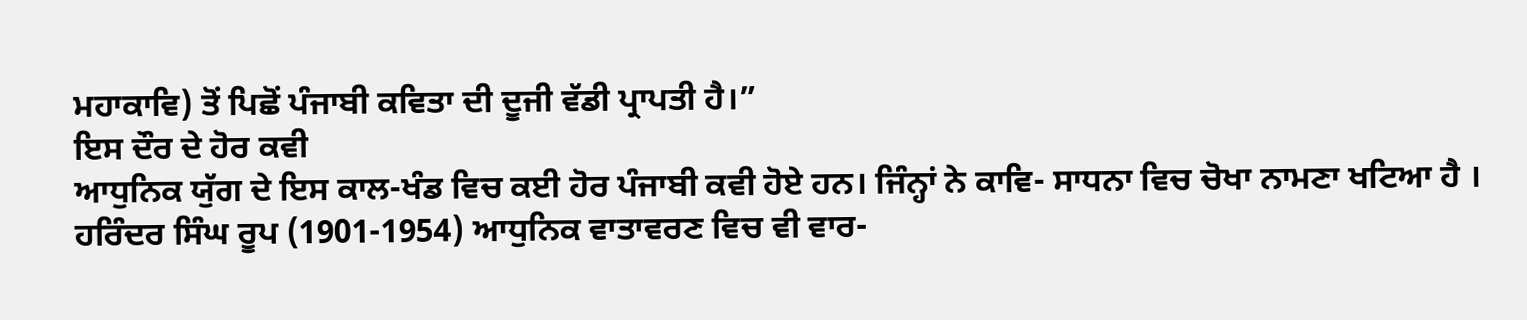ਮਹਾਕਾਵਿ) ਤੋਂ ਪਿਛੋਂ ਪੰਜਾਬੀ ਕਵਿਤਾ ਦੀ ਦੂਜੀ ਵੱਡੀ ਪ੍ਰਾਪਤੀ ਹੈ।”
ਇਸ ਦੌਰ ਦੇ ਹੋਰ ਕਵੀ
ਆਧੁਨਿਕ ਯੁੱਗ ਦੇ ਇਸ ਕਾਲ-ਖੰਡ ਵਿਚ ਕਈ ਹੋਰ ਪੰਜਾਬੀ ਕਵੀ ਹੋਏ ਹਨ। ਜਿੰਨ੍ਹਾਂ ਨੇ ਕਾਵਿ- ਸਾਧਨਾ ਵਿਚ ਚੋਖਾ ਨਾਮਣਾ ਖਟਿਆ ਹੈ । ਹਰਿੰਦਰ ਸਿੰਘ ਰੂਪ (1901-1954) ਆਧੁਨਿਕ ਵਾਤਾਵਰਣ ਵਿਚ ਵੀ ਵਾਰ-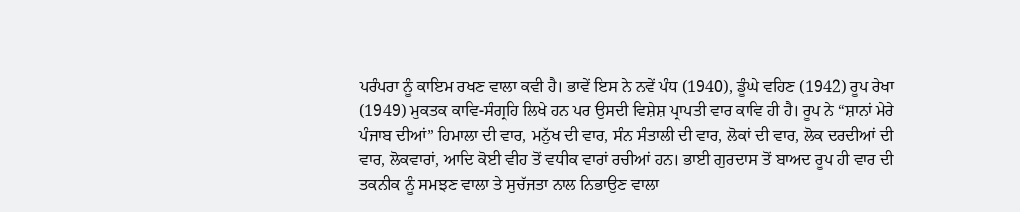ਪਰੰਪਰਾ ਨੂੰ ਕਾਇਮ ਰਖਣ ਵਾਲਾ ਕਵੀ ਹੈ। ਭਾਵੇਂ ਇਸ ਨੇ ਨਵੇਂ ਪੰਧ (1940), ਡੂੰਘੇ ਵਹਿਣ (1942) ਰੂਪ ਰੇਖਾ (1949) ਮੁਕਤਕ ਕਾਵਿ-ਸੰਗ੍ਰਹਿ ਲਿਖੇ ਹਨ ਪਰ ਉਸਦੀ ਵਿਸ਼ੇਸ਼ ਪ੍ਰਾਪਤੀ ਵਾਰ ਕਾਵਿ ਹੀ ਹੈ। ਰੂਪ ਨੇ “ਸ਼ਾਨਾਂ ਮੇਰੇ ਪੰਜਾਬ ਦੀਆਂ” ਹਿਮਾਲਾ ਦੀ ਵਾਰ, ਮਨੁੱਖ ਦੀ ਵਾਰ, ਸੰਨ ਸੰਤਾਲੀ ਦੀ ਵਾਰ, ਲੋਕਾਂ ਦੀ ਵਾਰ, ਲੋਕ ਦਰਦੀਆਂ ਦੀ ਵਾਰ, ਲੋਕਵਾਰਾਂ, ਆਦਿ ਕੋਈ ਵੀਹ ਤੋਂ ਵਧੀਕ ਵਾਰਾਂ ਰਚੀਆਂ ਹਨ। ਭਾਈ ਗੁਰਦਾਸ ਤੋਂ ਬਾਅਦ ਰੂਪ ਹੀ ਵਾਰ ਦੀ ਤਕਨੀਕ ਨੂੰ ਸਮਝਣ ਵਾਲਾ ਤੇ ਸੁਚੱਜਤਾ ਨਾਲ ਨਿਭਾਉਣ ਵਾਲਾ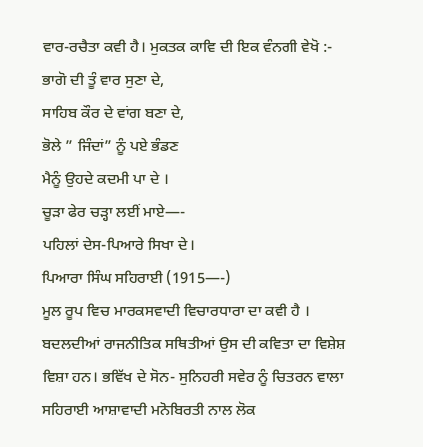ਵਾਰ-ਰਚੈਤਾ ਕਵੀ ਹੈ। ਮੁਕਤਕ ਕਾਵਿ ਦੀ ਇਕ ਵੰਨਗੀ ਵੇਖੋ :-
ਭਾਗੋ ਦੀ ਤੂੰ ਵਾਰ ਸੁਣਾ ਦੇ,
ਸਾਹਿਬ ਕੌਰ ਦੇ ਵਾਂਗ ਬਣਾ ਦੇ,
ਭੋਲੇ ” ਜਿੰਦਾਂ” ਨੂੰ ਪਏ ਭੰਡਣ
ਮੈਨੂੰ ਉਹਦੇ ਕਦਮੀ ਪਾ ਦੇ ।
ਚੂੜਾ ਫੇਰ ਚੜ੍ਹਾ ਲਈਂ ਮਾਏ—-
ਪਹਿਲਾਂ ਦੇਸ-ਪਿਆਰੇ ਸਿਖਾ ਦੇ।
ਪਿਆਰਾ ਸਿੰਘ ਸਹਿਰਾਈ (1915—-)
ਮੂਲ ਰੂਪ ਵਿਚ ਮਾਰਕਸਵਾਦੀ ਵਿਚਾਰਧਾਰਾ ਦਾ ਕਵੀ ਹੈ । ਬਦਲਦੀਆਂ ਰਾਜਨੀਤਿਕ ਸਥਿਤੀਆਂ ਉਸ ਦੀ ਕਵਿਤਾ ਦਾ ਵਿਸ਼ੇਸ਼ ਵਿਸ਼ਾ ਹਨ। ਭਵਿੱਖ ਦੇ ਸੋਨ- ਸੁਨਿਹਰੀ ਸਵੇਰ ਨੂੰ ਚਿਤਰਨ ਵਾਲਾ ਸਹਿਰਾਈ ਆਸ਼ਾਵਾਦੀ ਮਨੋਬਿਰਤੀ ਨਾਲ ਲੋਕ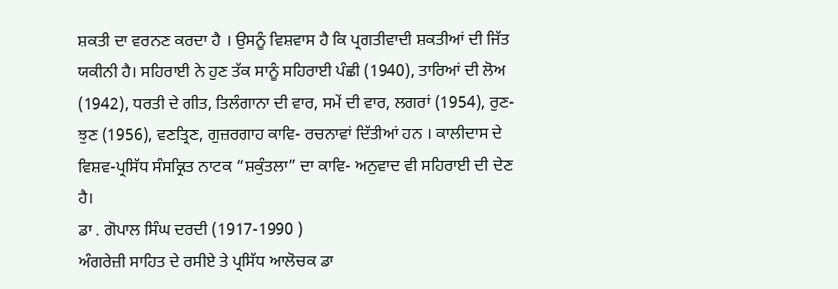ਸ਼ਕਤੀ ਦਾ ਵਰਨਣ ਕਰਦਾ ਹੈ । ਉਸਨੂੰ ਵਿਸ਼ਵਾਸ ਹੈ ਕਿ ਪ੍ਰਗਤੀਵਾਦੀ ਸ਼ਕਤੀਆਂ ਦੀ ਜਿੱਤ ਯਕੀਨੀ ਹੈ। ਸਹਿਰਾਈ ਨੇ ਹੁਣ ਤੱਕ ਸਾਨੂੰ ਸਹਿਰਾਈ ਪੰਛੀ (1940), ਤਾਰਿਆਂ ਦੀ ਲੋਅ (1942), ਧਰਤੀ ਦੇ ਗੀਤ, ਤਿਲੰਗਾਨਾ ਦੀ ਵਾਰ, ਸਮੇਂ ਦੀ ਵਾਰ, ਲਗਰਾਂ (1954), ਰੁਣ-ਝੁਣ (1956), ਵਣਤ੍ਰਿਣ, ਗੁਜ਼ਰਗਾਹ ਕਾਵਿ- ਰਚਨਾਵਾਂ ਦਿੱਤੀਆਂ ਹਨ । ਕਾਲੀਦਾਸ ਦੇ ਵਿਸ਼ਵ-ਪ੍ਰਸਿੱਧ ਸੰਸਕ੍ਰਿਤ ਨਾਟਕ “ਸ਼ਕੁੰਤਲਾ” ਦਾ ਕਾਵਿ- ਅਨੁਵਾਦ ਵੀ ਸਹਿਰਾਈ ਦੀ ਦੇਣ ਹੈ।
ਡਾ . ਗੋਪਾਲ ਸਿੰਘ ਦਰਦੀ (1917-1990 )
ਅੰਗਰੇਜ਼ੀ ਸਾਹਿਤ ਦੇ ਰਸੀਏ ਤੇ ਪ੍ਰਸਿੱਧ ਆਲੋਚਕ ਡਾ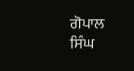ਗੋਪਾਲ ਸਿੰਘ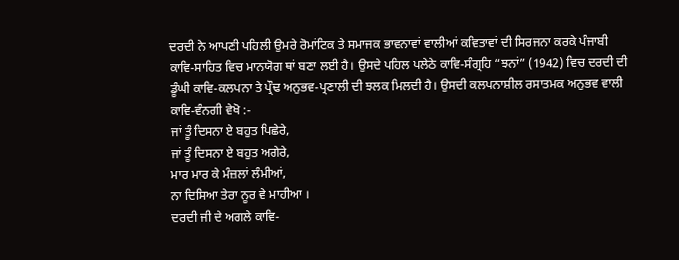ਦਰਦੀ ਨੇ ਆਪਣੀ ਪਹਿਲੀ ਉਮਰੇ ਰੋਮਾਂਟਿਕ ਤੇ ਸਮਾਜਕ ਭਾਵਨਾਵਾਂ ਵਾਲੀਆਂ ਕਵਿਤਾਵਾਂ ਦੀ ਸਿਰਜਨਾ ਕਰਕੇ ਪੰਜਾਬੀ ਕਾਵਿ-ਸਾਹਿਤ ਵਿਚ ਮਾਨਯੋਗ ਥਾਂ ਬਣਾ ਲਈ ਹੈ। ਉਸਦੇ ਪਹਿਲ ਪਲੇਠੇ ਕਾਵਿ-ਸੰਗ੍ਰਹਿ “ਝਨਾਂ” (1942) ਵਿਚ ਦਰਦੀ ਦੀ ਡੂੰਘੀ ਕਾਵਿ-ਕਲਪਨਾ ਤੇ ਪ੍ਰੌਢ ਅਨੁਭਵ-ਪ੍ਰਣਾਲੀ ਦੀ ਝਲਕ ਮਿਲਦੀ ਹੈ। ਉਸਦੀ ਕਲਪਨਾਸ਼ੀਲ ਰਸਾਤਮਕ ਅਨੁਭਵ ਵਾਲੀ ਕਾਵਿ-ਵੰਨਗੀ ਵੇਖੋ :-
ਜਾਂ ਤੂੰ ਦਿਸਨਾ ਏ ਬਹੁਤ ਪਿਛੇਰੇ,
ਜਾਂ ਤੂੰ ਦਿਸਨਾ ਏ ਬਹੁਤ ਅਗੇਰੇ,
ਮਾਰ ਮਾਰ ਕੇ ਮੰਜ਼ਲਾਂ ਲੰਮੀਆਂ,
ਨਾ ਦਿਸਿਆ ਤੇਰਾ ਨੂਰ ਵੇ ਮਾਹੀਆ ।
ਦਰਦੀ ਜੀ ਦੇ ਅਗਲੇ ਕਾਵਿ-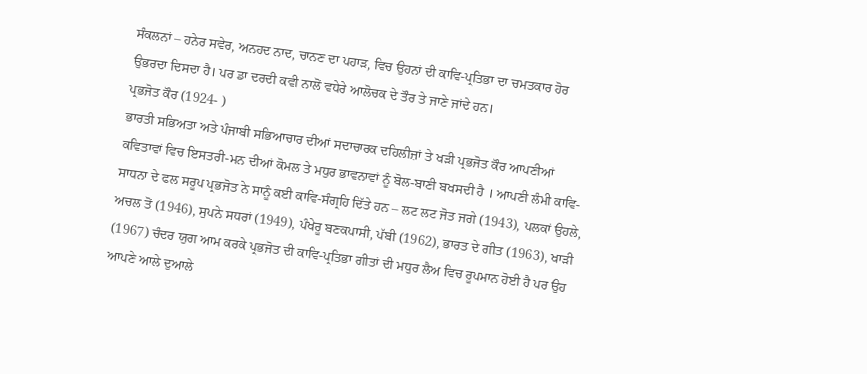ਸੰਕਲਨਾਂ – ਹਨੇਰ ਸਵੇਰ, ਅਨਹਦ ਨਾਦ, ਚਾਨਣ ਦਾ ਪਹਾੜ, ਵਿਚ ਉਹਨਾਂ ਦੀ ਕਾਵਿ-ਪ੍ਰਤਿਭਾ ਦਾ ਚਮਤਕਾਰ ਹੋਰ ਉਭਰਦਾ ਦਿਸਦਾ ਹੈ। ਪਰ ਡਾ ਦਰਦੀ ਕਵੀ ਨਾਲੋਂ ਵਧੇਰੇ ਆਲੋਚਕ ਦੇ ਤੌਰ ਤੇ ਜਾਣੇ ਜਾਂਦੇ ਹਨ।
ਪ੍ਰਭਜੋਤ ਕੌਰ (1924- )
ਭਾਰਤੀ ਸਭਿਅਤਾ ਅਤੇ ਪੰਜਾਬੀ ਸਭਿਆਚਾਰ ਦੀਆਂ ਸਦਾਚਾਰਕ ਦਹਿਲੀਜ਼ਾਂ ਤੇ ਖੜੀ ਪ੍ਰਭਜੋਤ ਕੌਰ ਆਪਣੀਆਂ ਕਵਿਤਾਵਾਂ ਵਿਚ ਇਸਤਰੀ-ਮਨ ਦੀਆਂ ਕੋਮਲ ਤੇ ਮਧੁਰ ਭਾਵਨਾਵਾਂ ਨੂੰ ਬੋਲ-ਬਾਣੀ ਬਖਸਦੀ ਹੈ । ਆਪਣੀ ਲੰਮੀ ਕਾਵਿ-ਸਾਧਨਾ ਦੇ ਫਲ ਸਰੂਪ ਪ੍ਰਭਜੋਤ ਨੇ ਸਾਨੂੰ ਕਈ ਕਾਵਿ-ਸੰਗ੍ਰਹਿ ਦਿੱਤੇ ਹਨ – ਲਟ ਲਟ ਜੋਤ ਜਗੇ (1943), ਪਲਕਾਂ ਉਹਲੇ, ਅਚਲ ਤੋਂ (1946), ਸੁਪਨੇ ਸਧਰਾਂ (1949), ਪੰਖੇਰੂ ਬਣਕਪਾਸੀ, ਪੱਬੀ (1962), ਭਾਰਤ ਦੇ ਗੀਤ (1963), ਖਾੜੀ (1967) ਚੰਦਰ ਯੁਗ ਆਮ ਕਰਕੇ ਪ੍ਰਭਜੋਤ ਦੀ ਕਾਵਿ-ਪ੍ਰਤਿਭਾ ਗੀਤਾਂ ਦੀ ਮਧੁਰ ਲੈਅ ਵਿਚ ਰੂਪਮਾਨ ਹੋਈ ਹੈ ਪਰ ਉਹ ਆਪਣੇ ਆਲੇ ਦੁਆਲੇ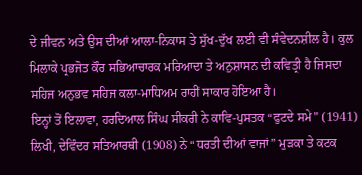ਦੇ ਜੀਵਨ ਅਤੇ ਉਸ ਦੀਆਂ ਆਲਾ-ਨਿਕਾਸ ਤੇ ਸੁੱਖ-ਦੁੱਖ ਲਈ ਵੀ ਸੰਵੇਦਨਸ਼ੀਲ ਹੈ। ਕੁਲ ਮਿਲਾਕੇ ਪ੍ਰਭਜੋਤ ਕੌਰ ਸਭਿਆਚਾਰਕ ਮਰਿਆਦਾ ਤੇ ਅਨੁਸ਼ਾਸਨ ਦੀ ਕਵਿਤ੍ਰੀ ਹੈ ਜਿਸਦਾ ਸਹਿਜ ਅਨੁਭਵ ਸਹਿਜ ਕਲਾ-ਮਾਧਿਅਮ ਰਾਹੀਂ ਸਾਕਾਰ ਹੋਇਆ ਹੈ।
ਇਨ੍ਹਾਂ ਤੋਂ ਇਲਾਵਾ, ਹਰਦਿਆਲ ਸਿੰਘ ਸੀਕਰੀ ਨੇ ਕਾਵਿ-ਪੁਸਤਕ “ਫੁਟਦੇ ਸਮੇ” (1941) ਲਿਖੀ, ਦੇਵਿੰਦਰ ਸਤਿਆਰਥੀ (1908) ਨੇ “ਧਰਤੀ ਦੀਆਂ ਵਾਜਾਂ” ਮੁੜਕਾ ਤੇ ਕਟਕ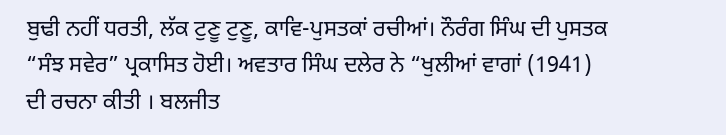ਬੁਢੀ ਨਹੀਂ ਧਰਤੀ, ਲੱਕ ਟੁਣੂ ਟੁਣੂ, ਕਾਵਿ-ਪੁਸਤਕਾਂ ਰਚੀਆਂ। ਨੌਰੰਗ ਸਿੰਘ ਦੀ ਪੁਸਤਕ “ਸੰਝ ਸਵੇਰ” ਪ੍ਰਕਾਸਿਤ ਹੋਈ। ਅਵਤਾਰ ਸਿੰਘ ਦਲੇਰ ਨੇ “ਖੁਲੀਆਂ ਵਾਗਾਂ (1941) ਦੀ ਰਚਨਾ ਕੀਤੀ । ਬਲਜੀਤ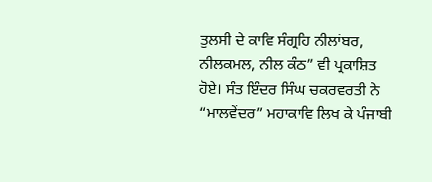ਤੁਲਸੀ ਦੇ ਕਾਵਿ ਸੰਗ੍ਰਹਿ ਨੀਲਾਂਬਰ, ਨੀਲਕਮਲ, ਨੀਲ ਕੰਠ” ਵੀ ਪ੍ਰਕਾਸ਼ਿਤ ਹੋਏ। ਸੰਤ ਇੰਦਰ ਸਿੰਘ ਚਕਰਵਰਤੀ ਨੇ “ਮਾਲਵੇਂਦਰ” ਮਹਾਕਾਵਿ ਲਿਖ ਕੇ ਪੰਜਾਬੀ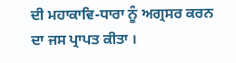ਦੀ ਮਹਾਕਾਵਿ-ਧਾਰਾ ਨੂੰ ਅਗ੍ਰਸਰ ਕਰਨ ਦਾ ਜਸ ਪ੍ਰਾਪਤ ਕੀਤਾ ।